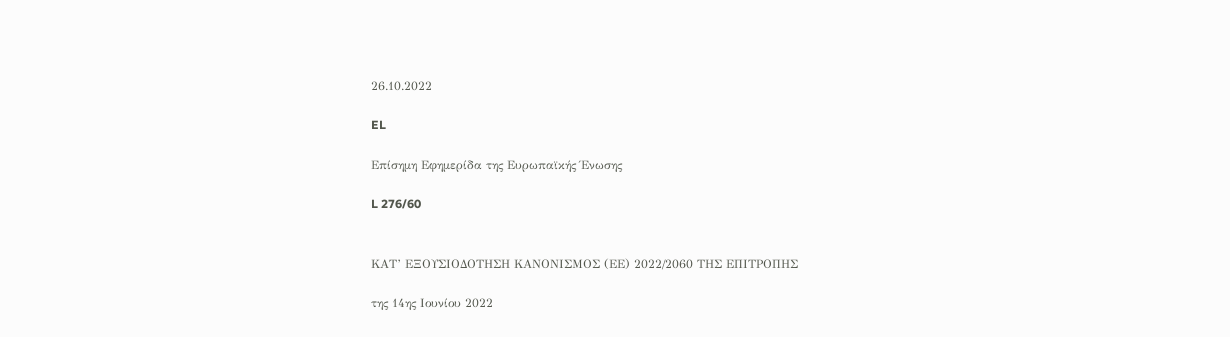26.10.2022

EL

Επίσημη Εφημερίδα της Ευρωπαϊκής Ένωσης

L 276/60


ΚΑΤ’ ΕΞΟΥΣΙΟΔΟΤΗΣΗ ΚΑΝΟΝΙΣΜΟΣ (ΕΕ) 2022/2060 ΤΗΣ ΕΠΙΤΡΟΠΗΣ

της 14ης Ιουνίου 2022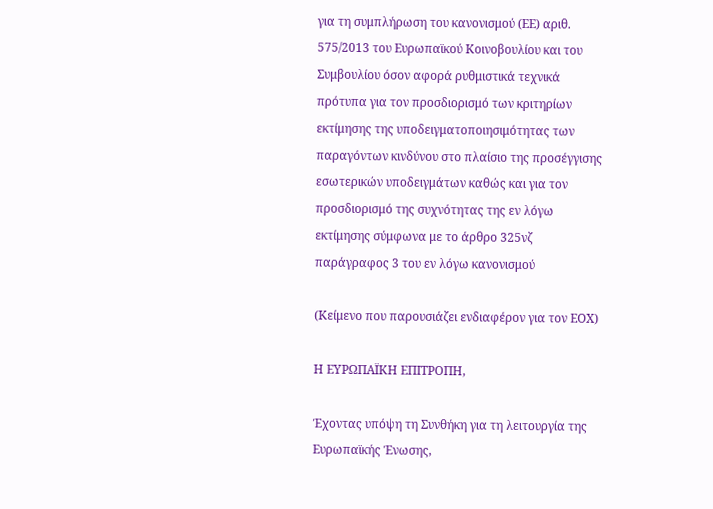για τη συμπλήρωση του κανονισμού (ΕΕ) αριθ. 575/2013 του Ευρωπαϊκού Κοινοβουλίου και του Συμβουλίου όσον αφορά ρυθμιστικά τεχνικά πρότυπα για τον προσδιορισμό των κριτηρίων εκτίμησης της υποδειγματοποιησιμότητας των παραγόντων κινδύνου στο πλαίσιο της προσέγγισης εσωτερικών υποδειγμάτων καθώς και για τον προσδιορισμό της συχνότητας της εν λόγω εκτίμησης σύμφωνα με το άρθρο 325νζ παράγραφος 3 του εν λόγω κανονισμού

(Κείμενο που παρουσιάζει ενδιαφέρον για τον ΕΟΧ)

Η ΕΥΡΩΠΑΪΚΗ ΕΠΙΤΡΟΠΗ,

Έχοντας υπόψη τη Συνθήκη για τη λειτουργία της Ευρωπαϊκής Ένωσης,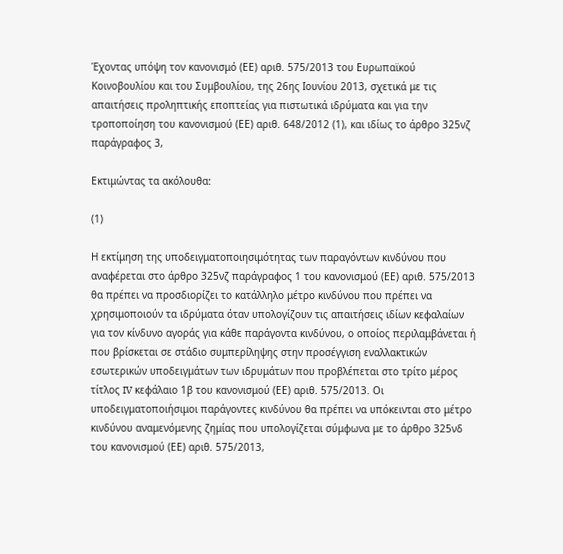Έχοντας υπόψη τον κανονισμό (ΕΕ) αριθ. 575/2013 του Ευρωπαϊκού Κοινοβουλίου και του Συμβουλίου, της 26ης Ιουνίου 2013, σχετικά με τις απαιτήσεις προληπτικής εποπτείας για πιστωτικά ιδρύματα και για την τροποποίηση του κανονισμού (ΕΕ) αριθ. 648/2012 (1), και ιδίως το άρθρο 325νζ παράγραφος 3,

Εκτιμώντας τα ακόλουθα:

(1)

Η εκτίμηση της υποδειγματοποιησιμότητας των παραγόντων κινδύνου που αναφέρεται στο άρθρο 325νζ παράγραφος 1 του κανονισμού (ΕΕ) αριθ. 575/2013 θα πρέπει να προσδιορίζει το κατάλληλο μέτρο κινδύνου που πρέπει να χρησιμοποιούν τα ιδρύματα όταν υπολογίζουν τις απαιτήσεις ιδίων κεφαλαίων για τον κίνδυνο αγοράς για κάθε παράγοντα κινδύνου, ο οποίος περιλαμβάνεται ή που βρίσκεται σε στάδιο συμπερίληψης στην προσέγγιση εναλλακτικών εσωτερικών υποδειγμάτων των ιδρυμάτων που προβλέπεται στο τρίτο μέρος τίτλος IV κεφάλαιο 1β του κανονισμού (ΕΕ) αριθ. 575/2013. Οι υποδειγματοποιήσιμοι παράγοντες κινδύνου θα πρέπει να υπόκεινται στο μέτρο κινδύνου αναμενόμενης ζημίας που υπολογίζεται σύμφωνα με το άρθρο 325νδ του κανονισμού (ΕΕ) αριθ. 575/2013,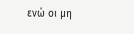ενώ οι μη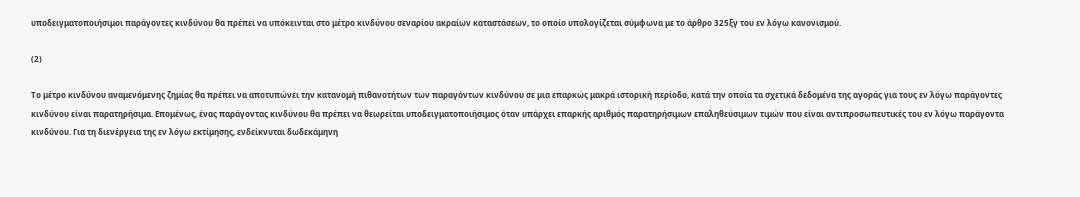υποδειγματοποιήσιμοι παράγοντες κινδύνου θα πρέπει να υπόκεινται στο μέτρο κινδύνου σεναρίου ακραίων καταστάσεων, το οποίο υπολογίζεται σύμφωνα με το άρθρο 325ξγ του εν λόγω κανονισμού.

(2)

Το μέτρο κινδύνου αναμενόμενης ζημίας θα πρέπει να αποτυπώνει την κατανομή πιθανοτήτων των παραγόντων κινδύνου σε μια επαρκώς μακρά ιστορική περίοδο, κατά την οποία τα σχετικά δεδομένα της αγοράς για τους εν λόγω παράγοντες κινδύνου είναι παρατηρήσιμα. Επομένως, ένας παράγοντας κινδύνου θα πρέπει να θεωρείται υποδειγματοποιήσιμος όταν υπάρχει επαρκής αριθμός παρατηρήσιμων επαληθεύσιμων τιμών που είναι αντιπροσωπευτικές του εν λόγω παράγοντα κινδύνου. Για τη διενέργεια της εν λόγω εκτίμησης, ενδείκνυται δωδεκάμηνη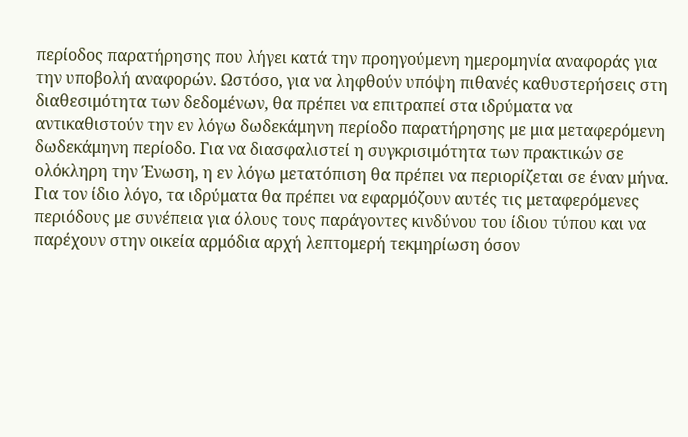περίοδος παρατήρησης που λήγει κατά την προηγούμενη ημερομηνία αναφοράς για την υποβολή αναφορών. Ωστόσο, για να ληφθούν υπόψη πιθανές καθυστερήσεις στη διαθεσιμότητα των δεδομένων, θα πρέπει να επιτραπεί στα ιδρύματα να αντικαθιστούν την εν λόγω δωδεκάμηνη περίοδο παρατήρησης με μια μεταφερόμενη δωδεκάμηνη περίοδο. Για να διασφαλιστεί η συγκρισιμότητα των πρακτικών σε ολόκληρη την Ένωση, η εν λόγω μετατόπιση θα πρέπει να περιορίζεται σε έναν μήνα. Για τον ίδιο λόγο, τα ιδρύματα θα πρέπει να εφαρμόζουν αυτές τις μεταφερόμενες περιόδους με συνέπεια για όλους τους παράγοντες κινδύνου του ίδιου τύπου και να παρέχουν στην οικεία αρμόδια αρχή λεπτομερή τεκμηρίωση όσον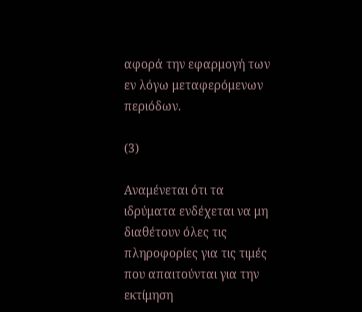αφορά την εφαρμογή των εν λόγω μεταφερόμενων περιόδων.

(3)

Αναμένεται ότι τα ιδρύματα ενδέχεται να μη διαθέτουν όλες τις πληροφορίες για τις τιμές που απαιτούνται για την εκτίμηση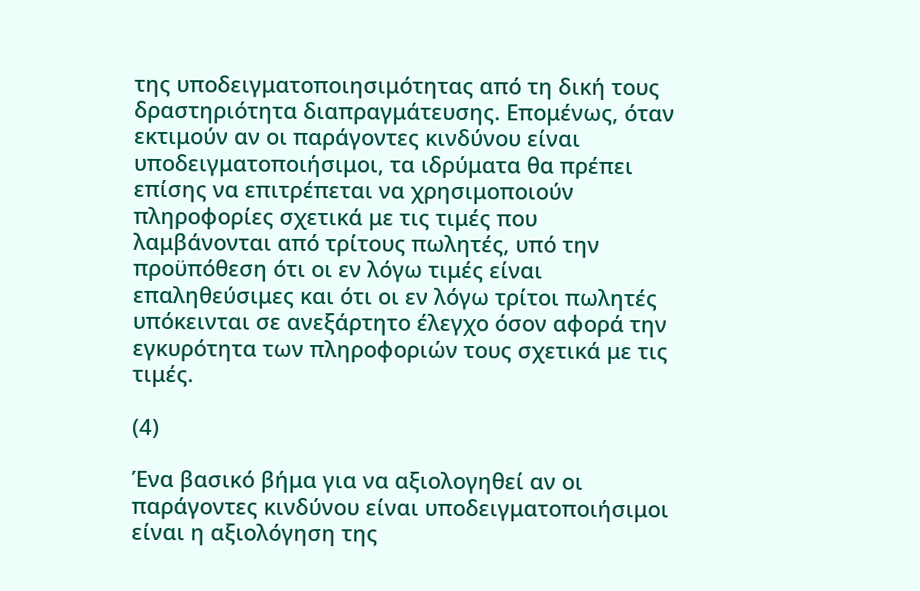της υποδειγματοποιησιμότητας από τη δική τους δραστηριότητα διαπραγμάτευσης. Επομένως, όταν εκτιμούν αν οι παράγοντες κινδύνου είναι υποδειγματοποιήσιμοι, τα ιδρύματα θα πρέπει επίσης να επιτρέπεται να χρησιμοποιούν πληροφορίες σχετικά με τις τιμές που λαμβάνονται από τρίτους πωλητές, υπό την προϋπόθεση ότι οι εν λόγω τιμές είναι επαληθεύσιμες και ότι οι εν λόγω τρίτοι πωλητές υπόκεινται σε ανεξάρτητο έλεγχο όσον αφορά την εγκυρότητα των πληροφοριών τους σχετικά με τις τιμές.

(4)

Ένα βασικό βήμα για να αξιολογηθεί αν οι παράγοντες κινδύνου είναι υποδειγματοποιήσιμοι είναι η αξιολόγηση της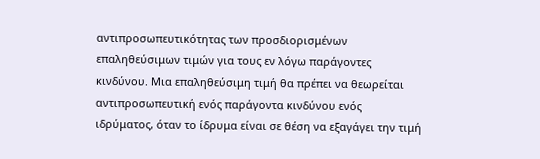αντιπροσωπευτικότητας των προσδιορισμένων επαληθεύσιμων τιμών για τους εν λόγω παράγοντες κινδύνου. Μια επαληθεύσιμη τιμή θα πρέπει να θεωρείται αντιπροσωπευτική ενός παράγοντα κινδύνου ενός ιδρύματος, όταν το ίδρυμα είναι σε θέση να εξαγάγει την τιμή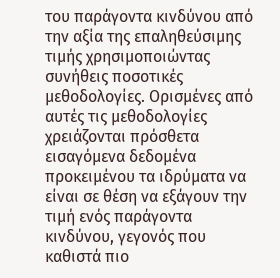του παράγοντα κινδύνου από την αξία της επαληθεύσιμης τιμής χρησιμοποιώντας συνήθεις ποσοτικές μεθοδολογίες. Ορισμένες από αυτές τις μεθοδολογίες χρειάζονται πρόσθετα εισαγόμενα δεδομένα προκειμένου τα ιδρύματα να είναι σε θέση να εξάγουν την τιμή ενός παράγοντα κινδύνου, γεγονός που καθιστά πιο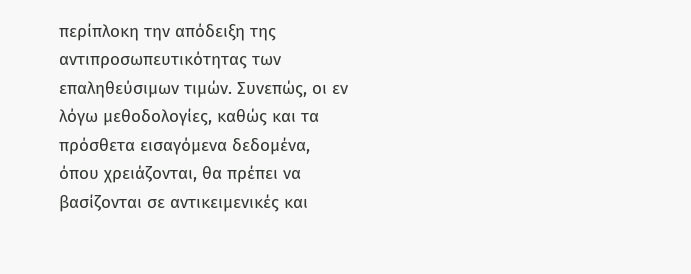περίπλοκη την απόδειξη της αντιπροσωπευτικότητας των επαληθεύσιμων τιμών. Συνεπώς, οι εν λόγω μεθοδολογίες, καθώς και τα πρόσθετα εισαγόμενα δεδομένα, όπου χρειάζονται, θα πρέπει να βασίζονται σε αντικειμενικές και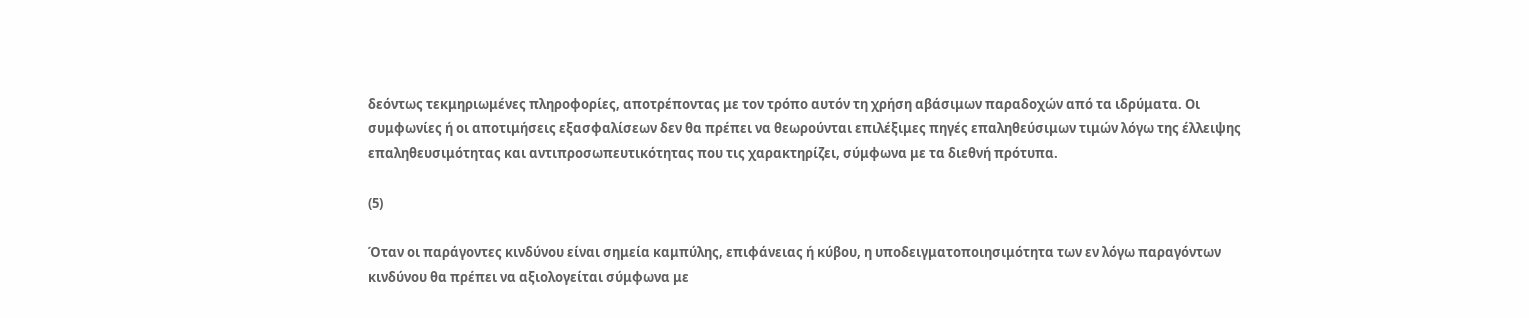δεόντως τεκμηριωμένες πληροφορίες, αποτρέποντας με τον τρόπο αυτόν τη χρήση αβάσιμων παραδοχών από τα ιδρύματα. Οι συμφωνίες ή οι αποτιμήσεις εξασφαλίσεων δεν θα πρέπει να θεωρούνται επιλέξιμες πηγές επαληθεύσιμων τιμών λόγω της έλλειψης επαληθευσιμότητας και αντιπροσωπευτικότητας που τις χαρακτηρίζει, σύμφωνα με τα διεθνή πρότυπα.

(5)

Όταν οι παράγοντες κινδύνου είναι σημεία καμπύλης, επιφάνειας ή κύβου, η υποδειγματοποιησιμότητα των εν λόγω παραγόντων κινδύνου θα πρέπει να αξιολογείται σύμφωνα με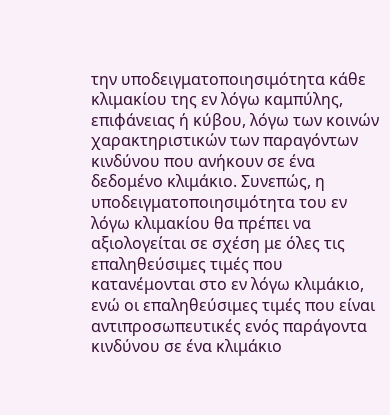την υποδειγματοποιησιμότητα κάθε κλιμακίου της εν λόγω καμπύλης, επιφάνειας ή κύβου, λόγω των κοινών χαρακτηριστικών των παραγόντων κινδύνου που ανήκουν σε ένα δεδομένο κλιμάκιο. Συνεπώς, η υποδειγματοποιησιμότητα του εν λόγω κλιμακίου θα πρέπει να αξιολογείται σε σχέση με όλες τις επαληθεύσιμες τιμές που κατανέμονται στο εν λόγω κλιμάκιο, ενώ οι επαληθεύσιμες τιμές που είναι αντιπροσωπευτικές ενός παράγοντα κινδύνου σε ένα κλιμάκιο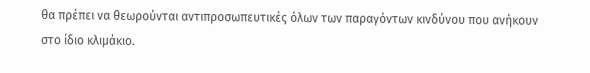θα πρέπει να θεωρούνται αντιπροσωπευτικές όλων των παραγόντων κινδύνου που ανήκουν στο ίδιο κλιμάκιο.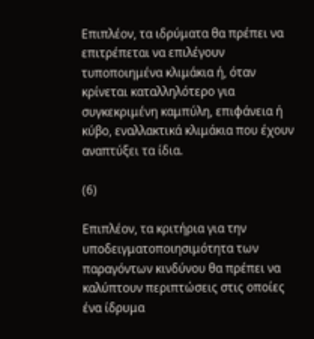Επιπλέον, τα ιδρύματα θα πρέπει να επιτρέπεται να επιλέγουν τυποποιημένα κλιμάκια ή, όταν κρίνεται καταλληλότερο για συγκεκριμένη καμπύλη, επιφάνεια ή κύβο, εναλλακτικά κλιμάκια που έχουν αναπτύξει τα ίδια.

(6)

Επιπλέον, τα κριτήρια για την υποδειγματοποιησιμότητα των παραγόντων κινδύνου θα πρέπει να καλύπτουν περιπτώσεις στις οποίες ένα ίδρυμα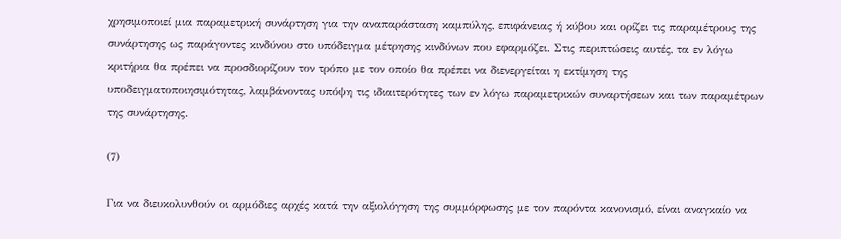χρησιμοποιεί μια παραμετρική συνάρτηση για την αναπαράσταση καμπύλης, επιφάνειας ή κύβου και ορίζει τις παραμέτρους της συνάρτησης ως παράγοντες κινδύνου στο υπόδειγμα μέτρησης κινδύνων που εφαρμόζει. Στις περιπτώσεις αυτές, τα εν λόγω κριτήρια θα πρέπει να προσδιορίζουν τον τρόπο με τον οποίο θα πρέπει να διενεργείται η εκτίμηση της υποδειγματοποιησιμότητας, λαμβάνοντας υπόψη τις ιδιαιτερότητες των εν λόγω παραμετρικών συναρτήσεων και των παραμέτρων της συνάρτησης.

(7)

Για να διευκολυνθούν οι αρμόδιες αρχές κατά την αξιολόγηση της συμμόρφωσης με τον παρόντα κανονισμό, είναι αναγκαίο να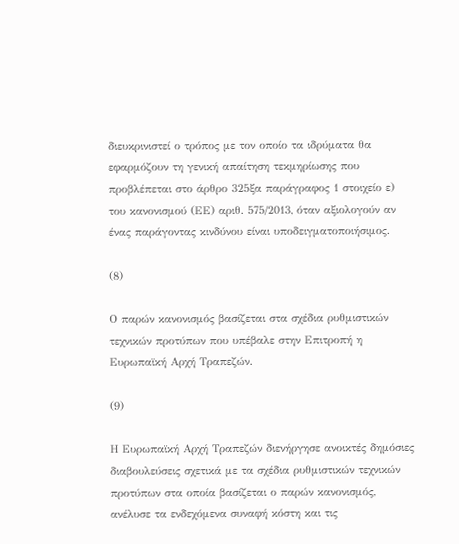διευκρινιστεί ο τρόπος με τον οποίο τα ιδρύματα θα εφαρμόζουν τη γενική απαίτηση τεκμηρίωσης που προβλέπεται στο άρθρο 325ξα παράγραφος 1 στοιχείο ε) του κανονισμού (ΕΕ) αριθ. 575/2013, όταν αξιολογούν αν ένας παράγοντας κινδύνου είναι υποδειγματοποιήσιμος.

(8)

Ο παρών κανονισμός βασίζεται στα σχέδια ρυθμιστικών τεχνικών προτύπων που υπέβαλε στην Επιτροπή η Ευρωπαϊκή Αρχή Τραπεζών.

(9)

Η Ευρωπαϊκή Αρχή Τραπεζών διενήργησε ανοικτές δημόσιες διαβουλεύσεις σχετικά με τα σχέδια ρυθμιστικών τεχνικών προτύπων στα οποία βασίζεται ο παρών κανονισμός, ανέλυσε τα ενδεχόμενα συναφή κόστη και τις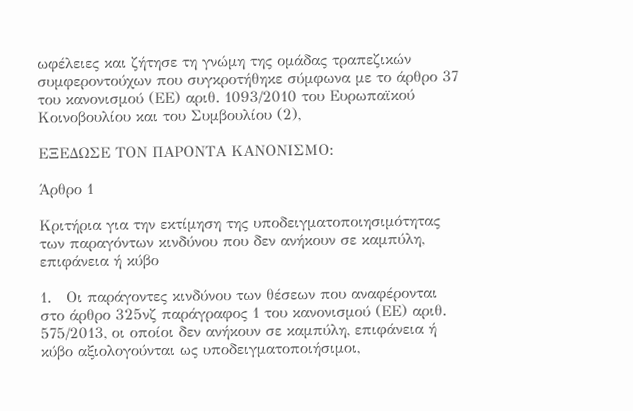ωφέλειες και ζήτησε τη γνώμη της ομάδας τραπεζικών συμφεροντούχων που συγκροτήθηκε σύμφωνα με το άρθρο 37 του κανονισμού (ΕΕ) αριθ. 1093/2010 του Ευρωπαϊκού Κοινοβουλίου και του Συμβουλίου (2),

ΕΞΕΔΩΣΕ ΤΟΝ ΠΑΡΟΝΤΑ ΚΑΝΟΝΙΣΜΟ:

Άρθρο 1

Κριτήρια για την εκτίμηση της υποδειγματοποιησιμότητας των παραγόντων κινδύνου που δεν ανήκουν σε καμπύλη, επιφάνεια ή κύβο

1.   Οι παράγοντες κινδύνου των θέσεων που αναφέρονται στο άρθρο 325νζ παράγραφος 1 του κανονισμού (ΕΕ) αριθ. 575/2013, οι οποίοι δεν ανήκουν σε καμπύλη, επιφάνεια ή κύβο αξιολογούνται ως υποδειγματοποιήσιμοι,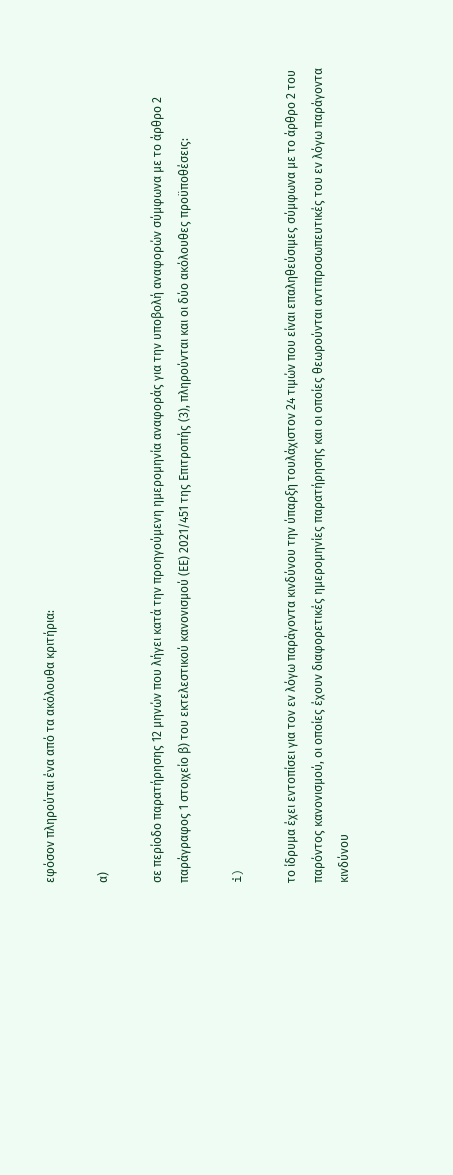εφόσον πληρούται ένα από τα ακόλουθα κριτήρια:

α)

σε περίοδο παρατήρησης 12 μηνών που λήγει κατά την προηγούμενη ημερομηνία αναφοράς για την υποβολή αναφορών σύμφωνα με το άρθρο 2 παράγραφος 1 στοιχείο β) του εκτελεστικού κανονισμού (ΕΕ) 2021/451 της Επιτροπής (3), πληρούνται και οι δύο ακόλουθες προϋποθέσεις:

i)

το ίδρυμα έχει εντοπίσει για τον εν λόγω παράγοντα κινδύνου την ύπαρξη τουλάχιστον 24 τιμών που είναι επαληθεύσιμες σύμφωνα με το άρθρο 2 του παρόντος κανονισμού, οι οποίες έχουν διαφορετικές ημερομηνίες παρατήρησης και οι οποίες θεωρούνται αντιπροσωπευτικές του εν λόγω παράγοντα κινδύνου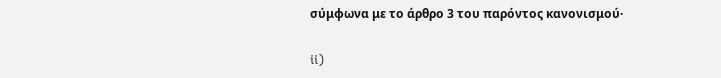σύμφωνα με το άρθρο 3 του παρόντος κανονισμού·

ii)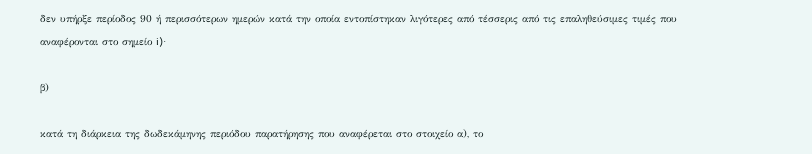δεν υπήρξε περίοδος 90 ή περισσότερων ημερών κατά την οποία εντοπίστηκαν λιγότερες από τέσσερις από τις επαληθεύσιμες τιμές που αναφέρονται στο σημείο i)·

β)

κατά τη διάρκεια της δωδεκάμηνης περιόδου παρατήρησης που αναφέρεται στο στοιχείο α), το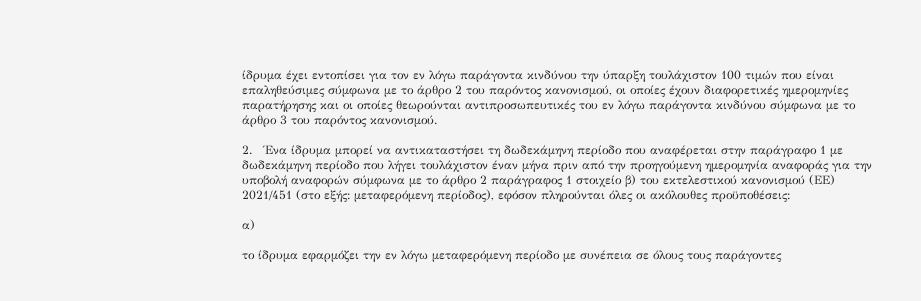ίδρυμα έχει εντοπίσει για τον εν λόγω παράγοντα κινδύνου την ύπαρξη τουλάχιστον 100 τιμών που είναι επαληθεύσιμες σύμφωνα με το άρθρο 2 του παρόντος κανονισμού, οι οποίες έχουν διαφορετικές ημερομηνίες παρατήρησης και οι οποίες θεωρούνται αντιπροσωπευτικές του εν λόγω παράγοντα κινδύνου σύμφωνα με το άρθρο 3 του παρόντος κανονισμού.

2.   Ένα ίδρυμα μπορεί να αντικαταστήσει τη δωδεκάμηνη περίοδο που αναφέρεται στην παράγραφο 1 με δωδεκάμηνη περίοδο που λήγει τουλάχιστον έναν μήνα πριν από την προηγούμενη ημερομηνία αναφοράς για την υποβολή αναφορών σύμφωνα με το άρθρο 2 παράγραφος 1 στοιχείο β) του εκτελεστικού κανονισμού (ΕΕ) 2021/451 (στο εξής: μεταφερόμενη περίοδος), εφόσον πληρούνται όλες οι ακόλουθες προϋποθέσεις:

α)

το ίδρυμα εφαρμόζει την εν λόγω μεταφερόμενη περίοδο με συνέπεια σε όλους τους παράγοντες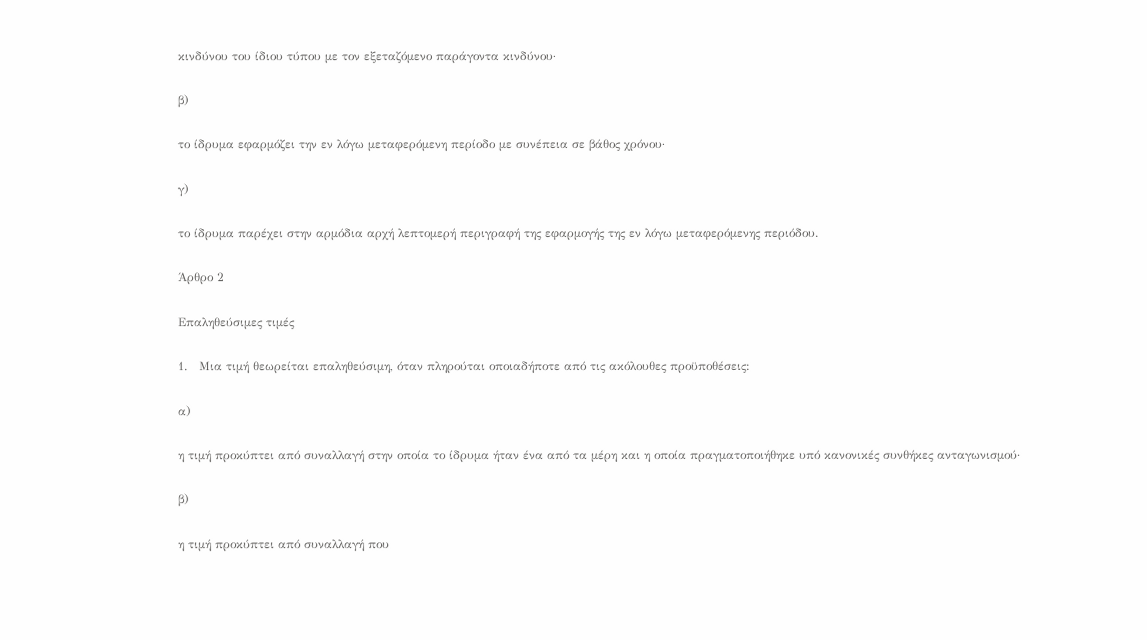κινδύνου του ίδιου τύπου με τον εξεταζόμενο παράγοντα κινδύνου·

β)

το ίδρυμα εφαρμόζει την εν λόγω μεταφερόμενη περίοδο με συνέπεια σε βάθος χρόνου·

γ)

το ίδρυμα παρέχει στην αρμόδια αρχή λεπτομερή περιγραφή της εφαρμογής της εν λόγω μεταφερόμενης περιόδου.

Άρθρο 2

Επαληθεύσιμες τιμές

1.   Μια τιμή θεωρείται επαληθεύσιμη, όταν πληρούται οποιαδήποτε από τις ακόλουθες προϋποθέσεις:

α)

η τιμή προκύπτει από συναλλαγή στην οποία το ίδρυμα ήταν ένα από τα μέρη και η οποία πραγματοποιήθηκε υπό κανονικές συνθήκες ανταγωνισμού·

β)

η τιμή προκύπτει από συναλλαγή που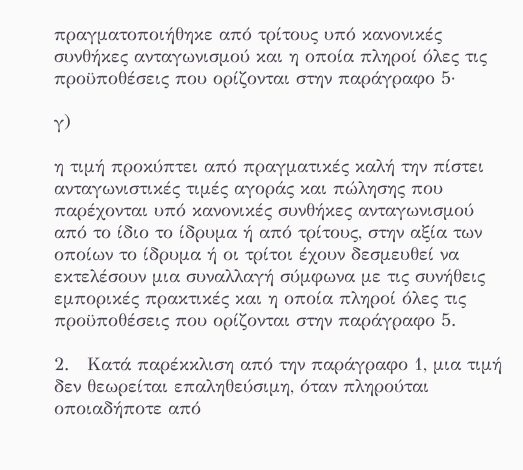πραγματοποιήθηκε από τρίτους υπό κανονικές συνθήκες ανταγωνισμού και η οποία πληροί όλες τις προϋποθέσεις που ορίζονται στην παράγραφο 5·

γ)

η τιμή προκύπτει από πραγματικές καλή την πίστει ανταγωνιστικές τιμές αγοράς και πώλησης που παρέχονται υπό κανονικές συνθήκες ανταγωνισμού από το ίδιο το ίδρυμα ή από τρίτους, στην αξία των οποίων το ίδρυμα ή οι τρίτοι έχουν δεσμευθεί να εκτελέσουν μια συναλλαγή σύμφωνα με τις συνήθεις εμπορικές πρακτικές και η οποία πληροί όλες τις προϋποθέσεις που ορίζονται στην παράγραφο 5.

2.   Κατά παρέκκλιση από την παράγραφο 1, μια τιμή δεν θεωρείται επαληθεύσιμη, όταν πληρούται οποιαδήποτε από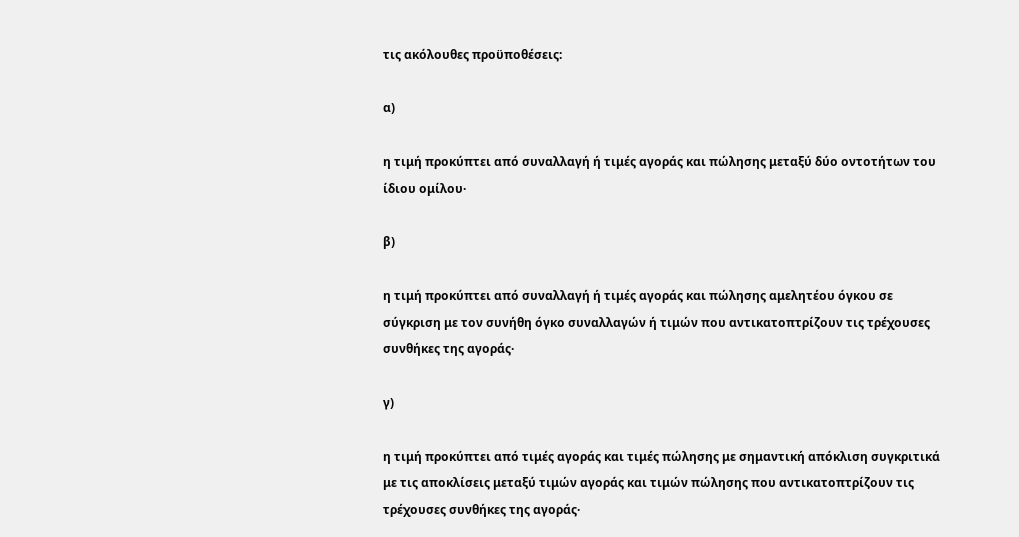τις ακόλουθες προϋποθέσεις:

α)

η τιμή προκύπτει από συναλλαγή ή τιμές αγοράς και πώλησης μεταξύ δύο οντοτήτων του ίδιου ομίλου·

β)

η τιμή προκύπτει από συναλλαγή ή τιμές αγοράς και πώλησης αμελητέου όγκου σε σύγκριση με τον συνήθη όγκο συναλλαγών ή τιμών που αντικατοπτρίζουν τις τρέχουσες συνθήκες της αγοράς·

γ)

η τιμή προκύπτει από τιμές αγοράς και τιμές πώλησης με σημαντική απόκλιση συγκριτικά με τις αποκλίσεις μεταξύ τιμών αγοράς και τιμών πώλησης που αντικατοπτρίζουν τις τρέχουσες συνθήκες της αγοράς·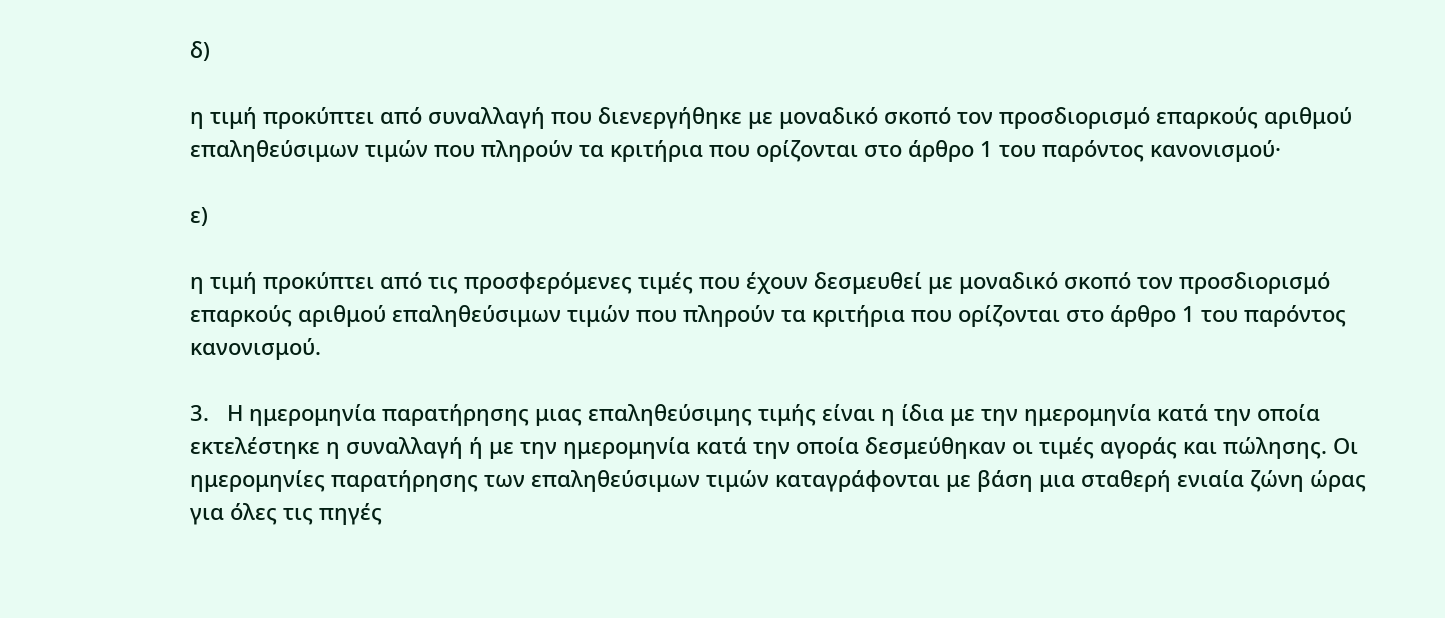δ)

η τιμή προκύπτει από συναλλαγή που διενεργήθηκε με μοναδικό σκοπό τον προσδιορισμό επαρκούς αριθμού επαληθεύσιμων τιμών που πληρούν τα κριτήρια που ορίζονται στο άρθρο 1 του παρόντος κανονισμού·

ε)

η τιμή προκύπτει από τις προσφερόμενες τιμές που έχουν δεσμευθεί με μοναδικό σκοπό τον προσδιορισμό επαρκούς αριθμού επαληθεύσιμων τιμών που πληρούν τα κριτήρια που ορίζονται στο άρθρο 1 του παρόντος κανονισμού.

3.   Η ημερομηνία παρατήρησης μιας επαληθεύσιμης τιμής είναι η ίδια με την ημερομηνία κατά την οποία εκτελέστηκε η συναλλαγή ή με την ημερομηνία κατά την οποία δεσμεύθηκαν οι τιμές αγοράς και πώλησης. Οι ημερομηνίες παρατήρησης των επαληθεύσιμων τιμών καταγράφονται με βάση μια σταθερή ενιαία ζώνη ώρας για όλες τις πηγές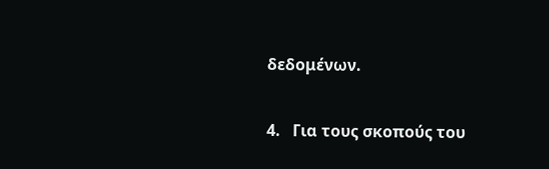δεδομένων.

4.   Για τους σκοπούς του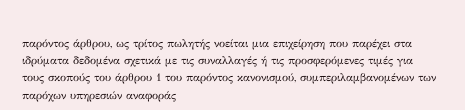παρόντος άρθρου, ως τρίτος πωλητής νοείται μια επιχείρηση που παρέχει στα ιδρύματα δεδομένα σχετικά με τις συναλλαγές ή τις προσφερόμενες τιμές για τους σκοπούς του άρθρου 1 του παρόντος κανονισμού, συμπεριλαμβανομένων των παρόχων υπηρεσιών αναφοράς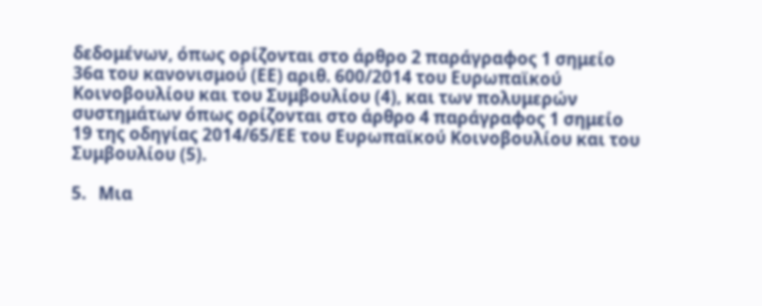δεδομένων, όπως ορίζονται στο άρθρο 2 παράγραφος 1 σημείο 36α του κανονισμού (ΕΕ) αριθ. 600/2014 του Ευρωπαϊκού Κοινοβουλίου και του Συμβουλίου (4), και των πολυμερών συστημάτων όπως ορίζονται στο άρθρο 4 παράγραφος 1 σημείο 19 της οδηγίας 2014/65/ΕΕ του Ευρωπαϊκού Κοινοβουλίου και του Συμβουλίου (5).

5.   Μια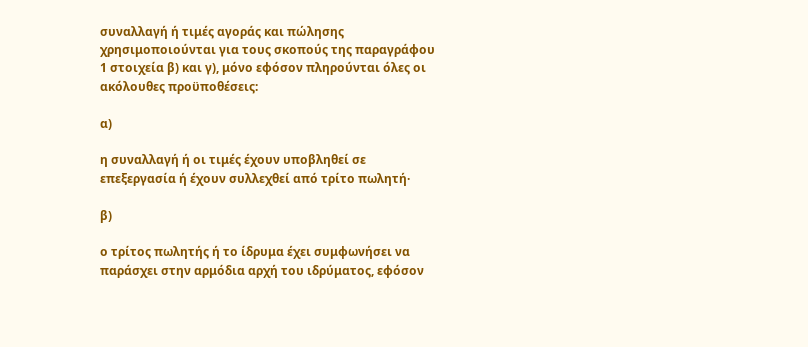συναλλαγή ή τιμές αγοράς και πώλησης χρησιμοποιούνται για τους σκοπούς της παραγράφου 1 στοιχεία β) και γ), μόνο εφόσον πληρούνται όλες οι ακόλουθες προϋποθέσεις:

α)

η συναλλαγή ή οι τιμές έχουν υποβληθεί σε επεξεργασία ή έχουν συλλεχθεί από τρίτο πωλητή·

β)

ο τρίτος πωλητής ή το ίδρυμα έχει συμφωνήσει να παράσχει στην αρμόδια αρχή του ιδρύματος, εφόσον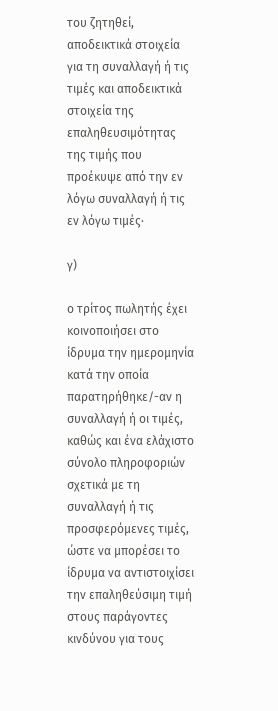του ζητηθεί, αποδεικτικά στοιχεία για τη συναλλαγή ή τις τιμές και αποδεικτικά στοιχεία της επαληθευσιμότητας της τιμής που προέκυψε από την εν λόγω συναλλαγή ή τις εν λόγω τιμές·

γ)

ο τρίτος πωλητής έχει κοινοποιήσει στο ίδρυμα την ημερομηνία κατά την οποία παρατηρήθηκε/-αν η συναλλαγή ή οι τιμές, καθώς και ένα ελάχιστο σύνολο πληροφοριών σχετικά με τη συναλλαγή ή τις προσφερόμενες τιμές, ώστε να μπορέσει το ίδρυμα να αντιστοιχίσει την επαληθεύσιμη τιμή στους παράγοντες κινδύνου για τους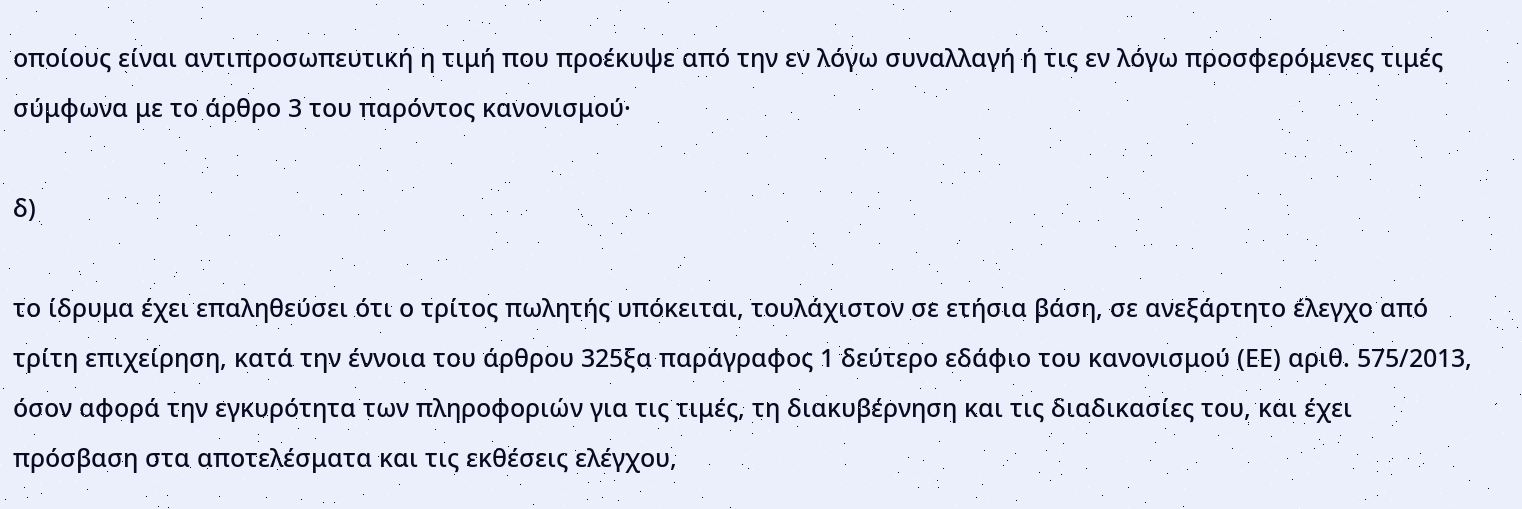οποίους είναι αντιπροσωπευτική η τιμή που προέκυψε από την εν λόγω συναλλαγή ή τις εν λόγω προσφερόμενες τιμές σύμφωνα με το άρθρο 3 του παρόντος κανονισμού·

δ)

το ίδρυμα έχει επαληθεύσει ότι ο τρίτος πωλητής υπόκειται, τουλάχιστον σε ετήσια βάση, σε ανεξάρτητο έλεγχο από τρίτη επιχείρηση, κατά την έννοια του άρθρου 325ξα παράγραφος 1 δεύτερο εδάφιο του κανονισμού (ΕΕ) αριθ. 575/2013, όσον αφορά την εγκυρότητα των πληροφοριών για τις τιμές, τη διακυβέρνηση και τις διαδικασίες του, και έχει πρόσβαση στα αποτελέσματα και τις εκθέσεις ελέγχου,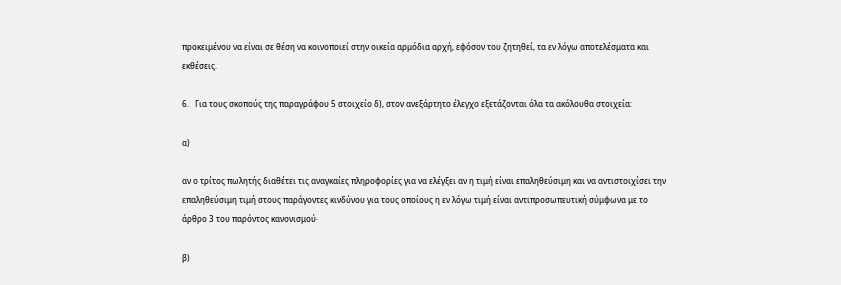προκειμένου να είναι σε θέση να κοινοποιεί στην οικεία αρμόδια αρχή, εφόσον του ζητηθεί, τα εν λόγω αποτελέσματα και εκθέσεις.

6.   Για τους σκοπούς της παραγράφου 5 στοιχείο δ), στον ανεξάρτητο έλεγχο εξετάζονται όλα τα ακόλουθα στοιχεία:

α)

αν ο τρίτος πωλητής διαθέτει τις αναγκαίες πληροφορίες για να ελέγξει αν η τιμή είναι επαληθεύσιμη και να αντιστοιχίσει την επαληθεύσιμη τιμή στους παράγοντες κινδύνου για τους οποίους η εν λόγω τιμή είναι αντιπροσωπευτική σύμφωνα με το άρθρο 3 του παρόντος κανονισμού·

β)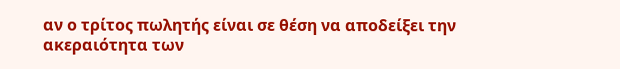αν ο τρίτος πωλητής είναι σε θέση να αποδείξει την ακεραιότητα των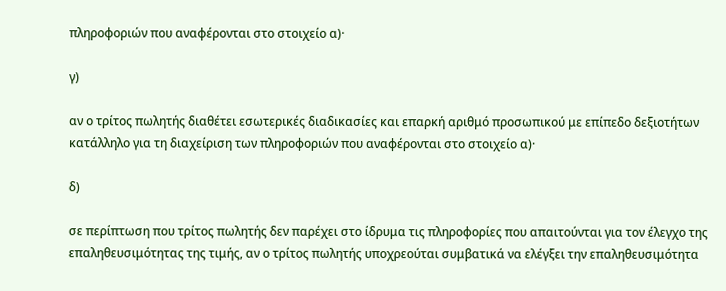πληροφοριών που αναφέρονται στο στοιχείο α)·

γ)

αν ο τρίτος πωλητής διαθέτει εσωτερικές διαδικασίες και επαρκή αριθμό προσωπικού με επίπεδο δεξιοτήτων κατάλληλο για τη διαχείριση των πληροφοριών που αναφέρονται στο στοιχείο α)·

δ)

σε περίπτωση που τρίτος πωλητής δεν παρέχει στο ίδρυμα τις πληροφορίες που απαιτούνται για τον έλεγχο της επαληθευσιμότητας της τιμής, αν ο τρίτος πωλητής υποχρεούται συμβατικά να ελέγξει την επαληθευσιμότητα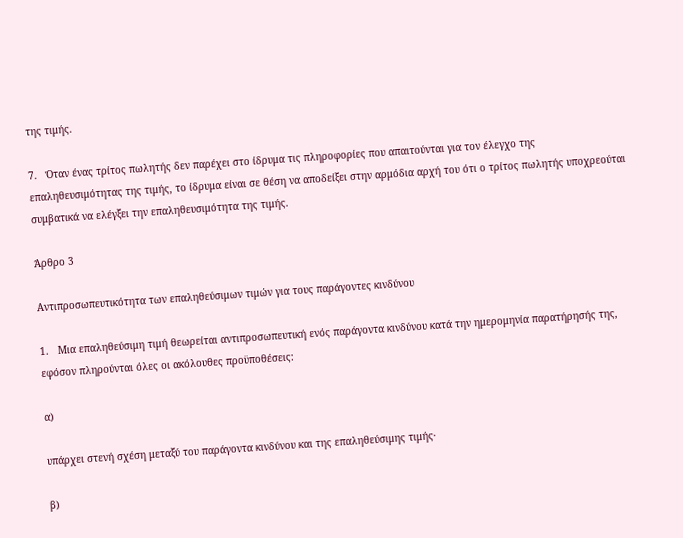της τιμής.

7.   Όταν ένας τρίτος πωλητής δεν παρέχει στο ίδρυμα τις πληροφορίες που απαιτούνται για τον έλεγχο της επαληθευσιμότητας της τιμής, το ίδρυμα είναι σε θέση να αποδείξει στην αρμόδια αρχή του ότι ο τρίτος πωλητής υποχρεούται συμβατικά να ελέγξει την επαληθευσιμότητα της τιμής.

Άρθρο 3

Αντιπροσωπευτικότητα των επαληθεύσιμων τιμών για τους παράγοντες κινδύνου

1.   Μια επαληθεύσιμη τιμή θεωρείται αντιπροσωπευτική ενός παράγοντα κινδύνου κατά την ημερομηνία παρατήρησής της, εφόσον πληρούνται όλες οι ακόλουθες προϋποθέσεις:

α)

υπάρχει στενή σχέση μεταξύ του παράγοντα κινδύνου και της επαληθεύσιμης τιμής·

β)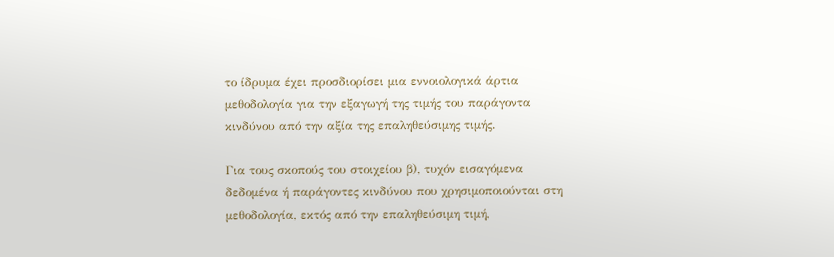το ίδρυμα έχει προσδιορίσει μια εννοιολογικά άρτια μεθοδολογία για την εξαγωγή της τιμής του παράγοντα κινδύνου από την αξία της επαληθεύσιμης τιμής.

Για τους σκοπούς του στοιχείου β), τυχόν εισαγόμενα δεδομένα ή παράγοντες κινδύνου που χρησιμοποιούνται στη μεθοδολογία, εκτός από την επαληθεύσιμη τιμή,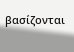βασίζονται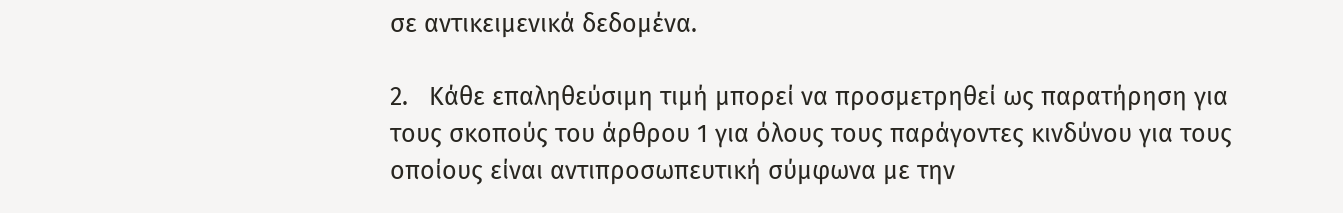σε αντικειμενικά δεδομένα.

2.   Κάθε επαληθεύσιμη τιμή μπορεί να προσμετρηθεί ως παρατήρηση για τους σκοπούς του άρθρου 1 για όλους τους παράγοντες κινδύνου για τους οποίους είναι αντιπροσωπευτική σύμφωνα με την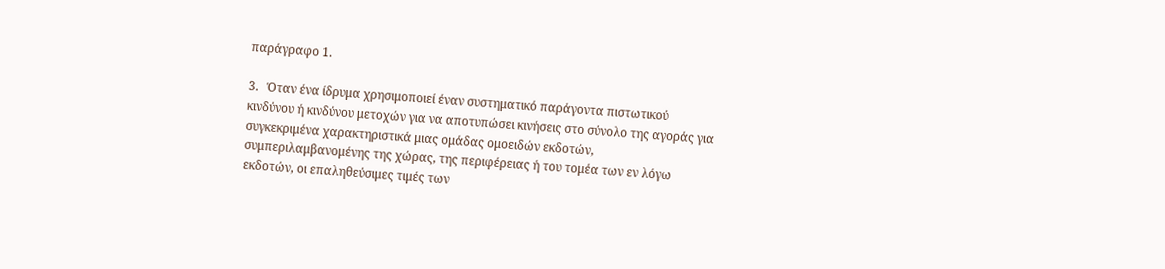παράγραφο 1.

3.   Όταν ένα ίδρυμα χρησιμοποιεί έναν συστηματικό παράγοντα πιστωτικού κινδύνου ή κινδύνου μετοχών για να αποτυπώσει κινήσεις στο σύνολο της αγοράς για συγκεκριμένα χαρακτηριστικά μιας ομάδας ομοειδών εκδοτών, συμπεριλαμβανομένης της χώρας, της περιφέρειας ή του τομέα των εν λόγω εκδοτών, οι επαληθεύσιμες τιμές των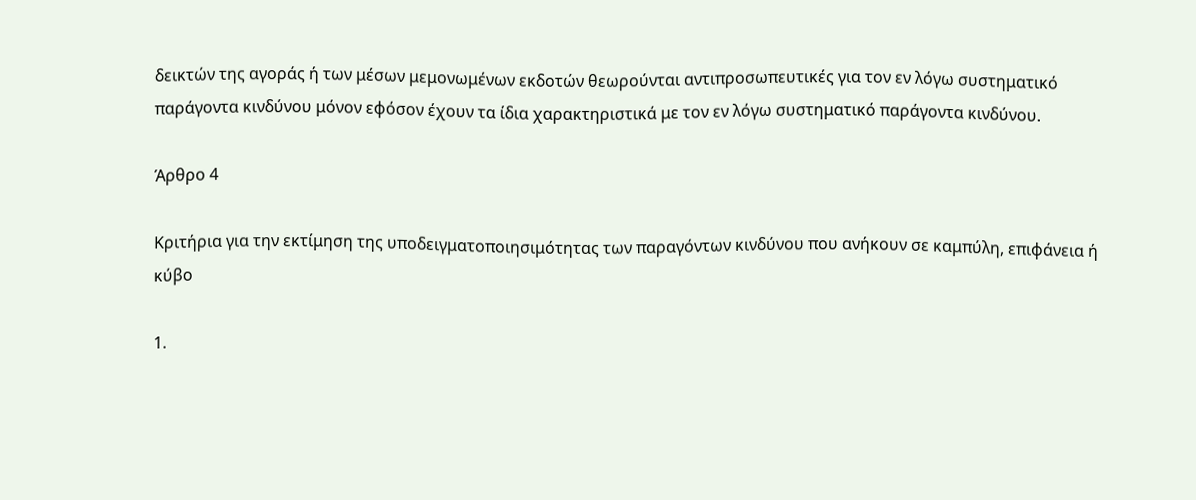δεικτών της αγοράς ή των μέσων μεμονωμένων εκδοτών θεωρούνται αντιπροσωπευτικές για τον εν λόγω συστηματικό παράγοντα κινδύνου μόνον εφόσον έχουν τα ίδια χαρακτηριστικά με τον εν λόγω συστηματικό παράγοντα κινδύνου.

Άρθρο 4

Κριτήρια για την εκτίμηση της υποδειγματοποιησιμότητας των παραγόντων κινδύνου που ανήκουν σε καμπύλη, επιφάνεια ή κύβο

1.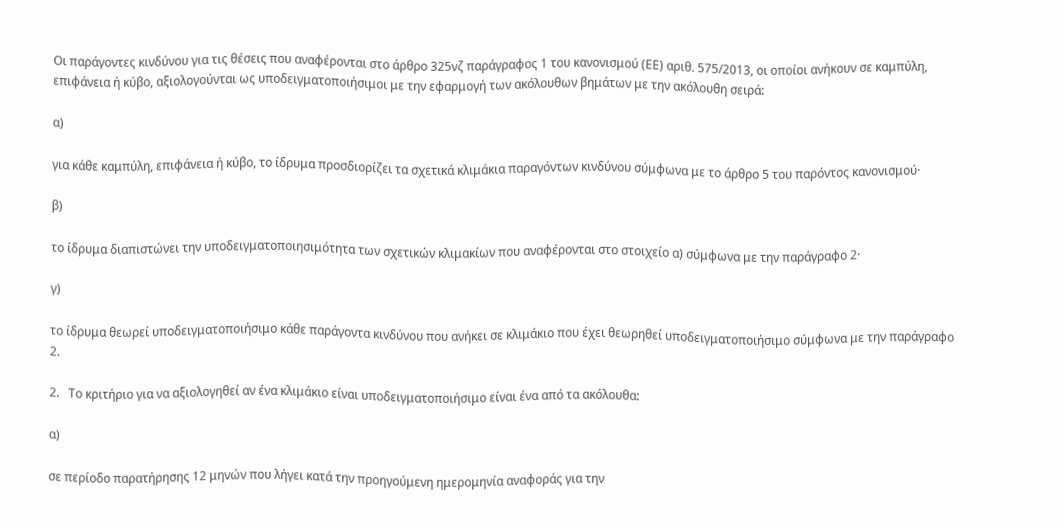Οι παράγοντες κινδύνου για τις θέσεις που αναφέρονται στο άρθρο 325νζ παράγραφος 1 του κανονισμού (ΕΕ) αριθ. 575/2013, οι οποίοι ανήκουν σε καμπύλη, επιφάνεια ή κύβο, αξιολογούνται ως υποδειγματοποιήσιμοι με την εφαρμογή των ακόλουθων βημάτων με την ακόλουθη σειρά:

α)

για κάθε καμπύλη, επιφάνεια ή κύβο, το ίδρυμα προσδιορίζει τα σχετικά κλιμάκια παραγόντων κινδύνου σύμφωνα με το άρθρο 5 του παρόντος κανονισμού·

β)

το ίδρυμα διαπιστώνει την υποδειγματοποιησιμότητα των σχετικών κλιμακίων που αναφέρονται στο στοιχείο α) σύμφωνα με την παράγραφο 2·

γ)

το ίδρυμα θεωρεί υποδειγματοποιήσιμο κάθε παράγοντα κινδύνου που ανήκει σε κλιμάκιο που έχει θεωρηθεί υποδειγματοποιήσιμο σύμφωνα με την παράγραφο 2.

2.   Το κριτήριο για να αξιολογηθεί αν ένα κλιμάκιο είναι υποδειγματοποιήσιμο είναι ένα από τα ακόλουθα:

α)

σε περίοδο παρατήρησης 12 μηνών που λήγει κατά την προηγούμενη ημερομηνία αναφοράς για την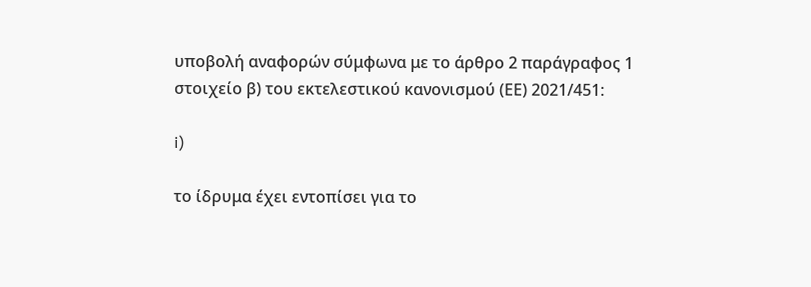υποβολή αναφορών σύμφωνα με το άρθρο 2 παράγραφος 1 στοιχείο β) του εκτελεστικού κανονισμού (ΕΕ) 2021/451:

i)

το ίδρυμα έχει εντοπίσει για το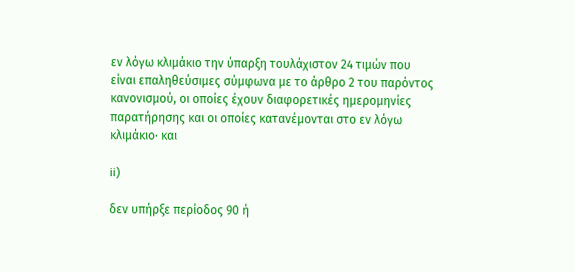εν λόγω κλιμάκιο την ύπαρξη τουλάχιστον 24 τιμών που είναι επαληθεύσιμες σύμφωνα με το άρθρο 2 του παρόντος κανονισμού, οι οποίες έχουν διαφορετικές ημερομηνίες παρατήρησης και οι οποίες κατανέμονται στο εν λόγω κλιμάκιο· και

ii)

δεν υπήρξε περίοδος 90 ή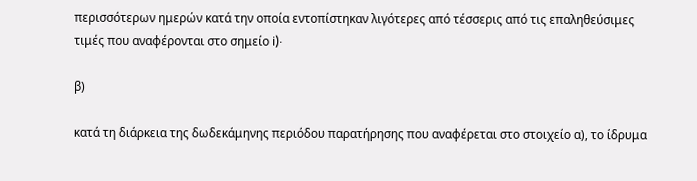περισσότερων ημερών κατά την οποία εντοπίστηκαν λιγότερες από τέσσερις από τις επαληθεύσιμες τιμές που αναφέρονται στο σημείο i)·

β)

κατά τη διάρκεια της δωδεκάμηνης περιόδου παρατήρησης που αναφέρεται στο στοιχείο α), το ίδρυμα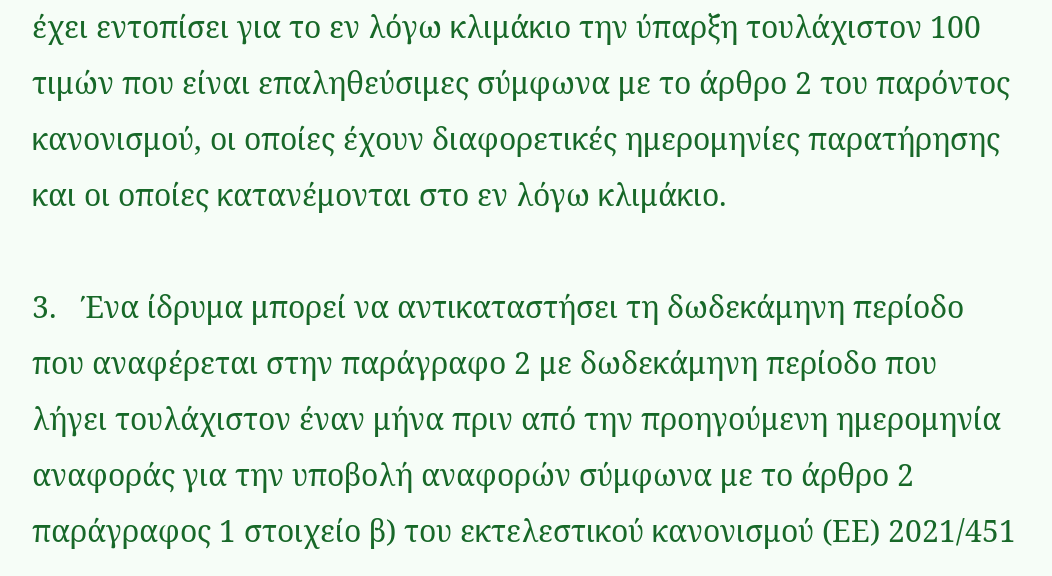έχει εντοπίσει για το εν λόγω κλιμάκιο την ύπαρξη τουλάχιστον 100 τιμών που είναι επαληθεύσιμες σύμφωνα με το άρθρο 2 του παρόντος κανονισμού, οι οποίες έχουν διαφορετικές ημερομηνίες παρατήρησης και οι οποίες κατανέμονται στο εν λόγω κλιμάκιο.

3.   Ένα ίδρυμα μπορεί να αντικαταστήσει τη δωδεκάμηνη περίοδο που αναφέρεται στην παράγραφο 2 με δωδεκάμηνη περίοδο που λήγει τουλάχιστον έναν μήνα πριν από την προηγούμενη ημερομηνία αναφοράς για την υποβολή αναφορών σύμφωνα με το άρθρο 2 παράγραφος 1 στοιχείο β) του εκτελεστικού κανονισμού (ΕΕ) 2021/451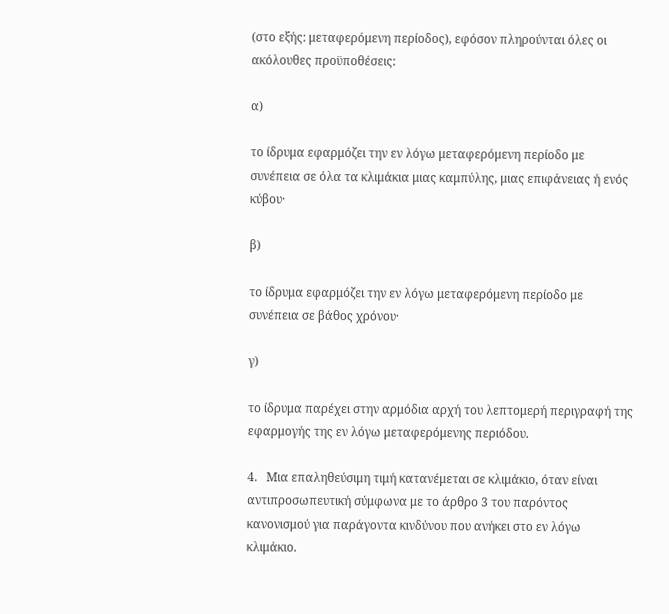(στο εξής: μεταφερόμενη περίοδος), εφόσον πληρούνται όλες οι ακόλουθες προϋποθέσεις:

α)

το ίδρυμα εφαρμόζει την εν λόγω μεταφερόμενη περίοδο με συνέπεια σε όλα τα κλιμάκια μιας καμπύλης, μιας επιφάνειας ή ενός κύβου·

β)

το ίδρυμα εφαρμόζει την εν λόγω μεταφερόμενη περίοδο με συνέπεια σε βάθος χρόνου·

γ)

το ίδρυμα παρέχει στην αρμόδια αρχή του λεπτομερή περιγραφή της εφαρμογής της εν λόγω μεταφερόμενης περιόδου.

4.   Μια επαληθεύσιμη τιμή κατανέμεται σε κλιμάκιο, όταν είναι αντιπροσωπευτική σύμφωνα με το άρθρο 3 του παρόντος κανονισμού για παράγοντα κινδύνου που ανήκει στο εν λόγω κλιμάκιο.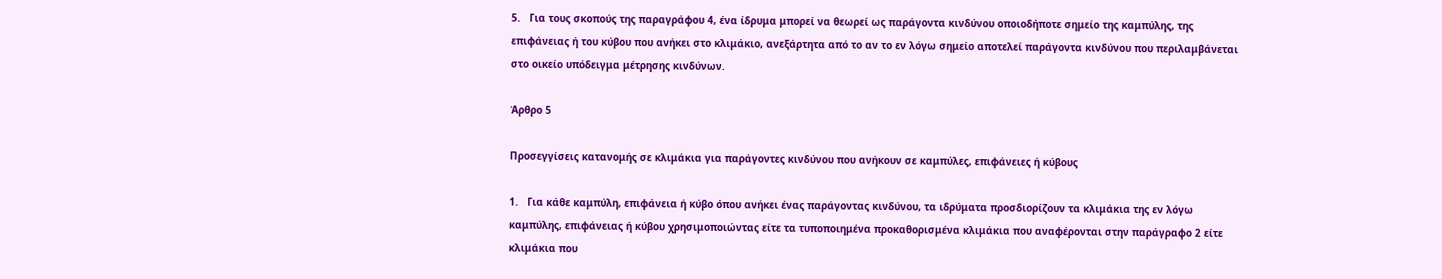5.   Για τους σκοπούς της παραγράφου 4, ένα ίδρυμα μπορεί να θεωρεί ως παράγοντα κινδύνου οποιοδήποτε σημείο της καμπύλης, της επιφάνειας ή του κύβου που ανήκει στο κλιμάκιο, ανεξάρτητα από το αν το εν λόγω σημείο αποτελεί παράγοντα κινδύνου που περιλαμβάνεται στο οικείο υπόδειγμα μέτρησης κινδύνων.

Άρθρο 5

Προσεγγίσεις κατανομής σε κλιμάκια για παράγοντες κινδύνου που ανήκουν σε καμπύλες, επιφάνειες ή κύβους

1.   Για κάθε καμπύλη, επιφάνεια ή κύβο όπου ανήκει ένας παράγοντας κινδύνου, τα ιδρύματα προσδιορίζουν τα κλιμάκια της εν λόγω καμπύλης, επιφάνειας ή κύβου χρησιμοποιώντας είτε τα τυποποιημένα προκαθορισμένα κλιμάκια που αναφέρονται στην παράγραφο 2 είτε κλιμάκια που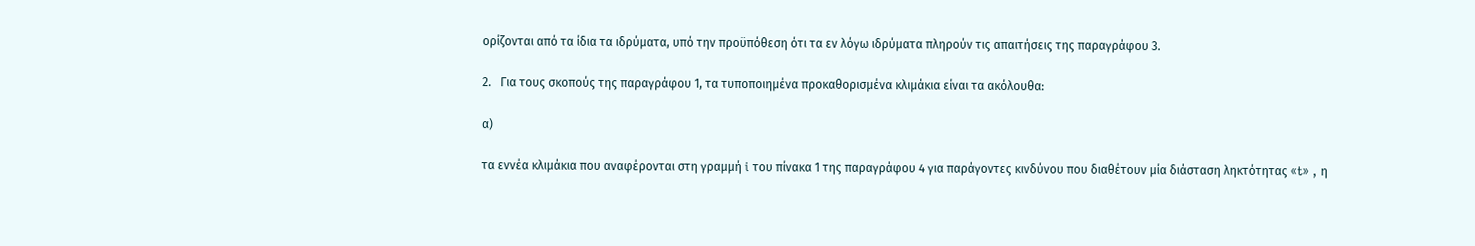ορίζονται από τα ίδια τα ιδρύματα, υπό την προϋπόθεση ότι τα εν λόγω ιδρύματα πληρούν τις απαιτήσεις της παραγράφου 3.

2.   Για τους σκοπούς της παραγράφου 1, τα τυποποιημένα προκαθορισμένα κλιμάκια είναι τα ακόλουθα:

α)

τα εννέα κλιμάκια που αναφέρονται στη γραμμή i του πίνακα 1 της παραγράφου 4 για παράγοντες κινδύνου που διαθέτουν μία διάσταση ληκτότητας «t» , η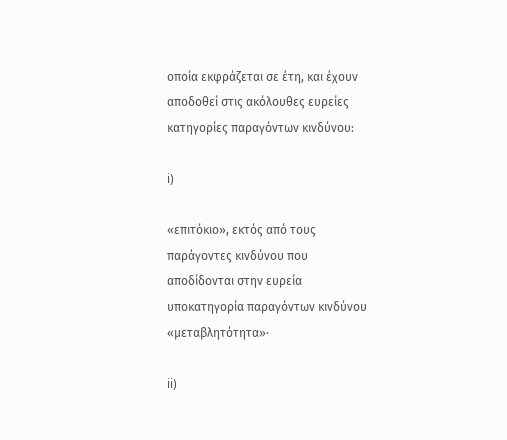οποία εκφράζεται σε έτη, και έχουν αποδοθεί στις ακόλουθες ευρείες κατηγορίες παραγόντων κινδύνου:

i)

«επιτόκιο», εκτός από τους παράγοντες κινδύνου που αποδίδονται στην ευρεία υποκατηγορία παραγόντων κινδύνου «μεταβλητότητα»·

ii)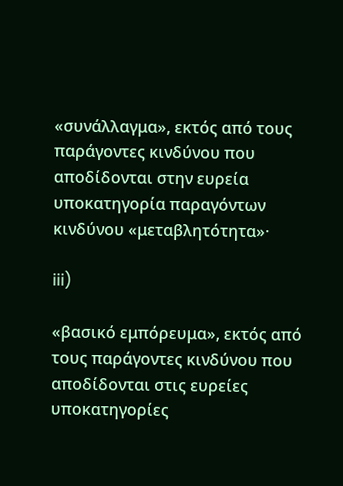«συνάλλαγμα», εκτός από τους παράγοντες κινδύνου που αποδίδονται στην ευρεία υποκατηγορία παραγόντων κινδύνου «μεταβλητότητα»·

iii)

«βασικό εμπόρευμα», εκτός από τους παράγοντες κινδύνου που αποδίδονται στις ευρείες υποκατηγορίες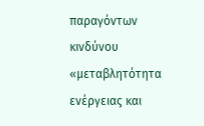παραγόντων κινδύνου «μεταβλητότητα ενέργειας και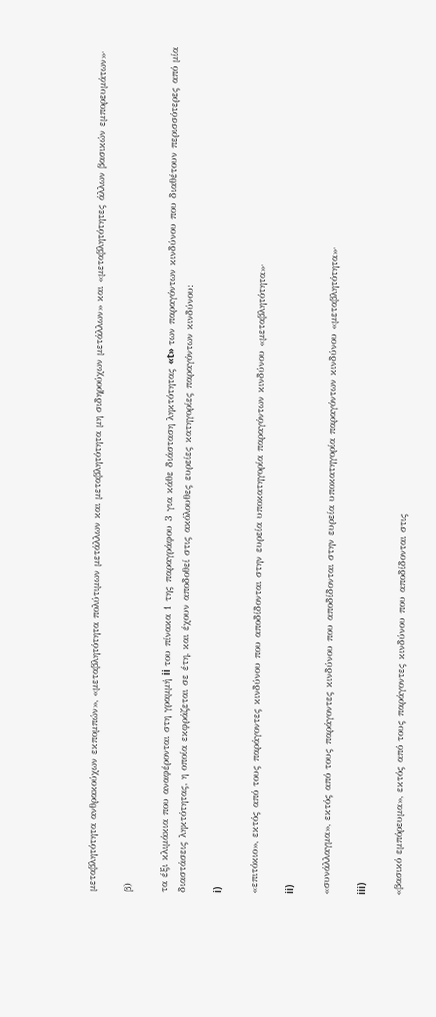μεταβλητότητα ανθρακούχων εκπομπών», «μεταβλητότητα πολύτιμων μετάλλων και μεταβλητότητα μη σιδηρούχων μετάλλων» και «μεταβλητότητες άλλων βασικών εμπορευμάτων»·

β)

τα έξι κλιμάκια που αναφέρονται στη γραμμή ii του πίνακα 1 της παραγράφου 3 για κάθε διάσταση ληκτότητας «t» των παραγόντων κινδύνου που διαθέτουν περισσότερες από μία διαστάσεις ληκτότητας, η οποία εκφράζεται σε έτη, και έχουν αποδοθεί στις ακόλουθες ευρείες κατηγορίες παραγόντων κινδύνου:

i)

«επιτόκιο», εκτός από τους παράγοντες κινδύνου που αποδίδονται στην ευρεία υποκατηγορία παραγόντων κινδύνου «μεταβλητότητα»·

ii)

«συνάλλαγμα», εκτός από τους παράγοντες κινδύνου που αποδίδονται στην ευρεία υποκατηγορία παραγόντων κινδύνου «μεταβλητότητα»·

iii)

«βασικό εμπόρευμα», εκτός από τους παράγοντες κινδύνου που αποδίδονται στις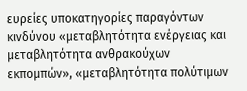ευρείες υποκατηγορίες παραγόντων κινδύνου «μεταβλητότητα ενέργειας και μεταβλητότητα ανθρακούχων εκπομπών», «μεταβλητότητα πολύτιμων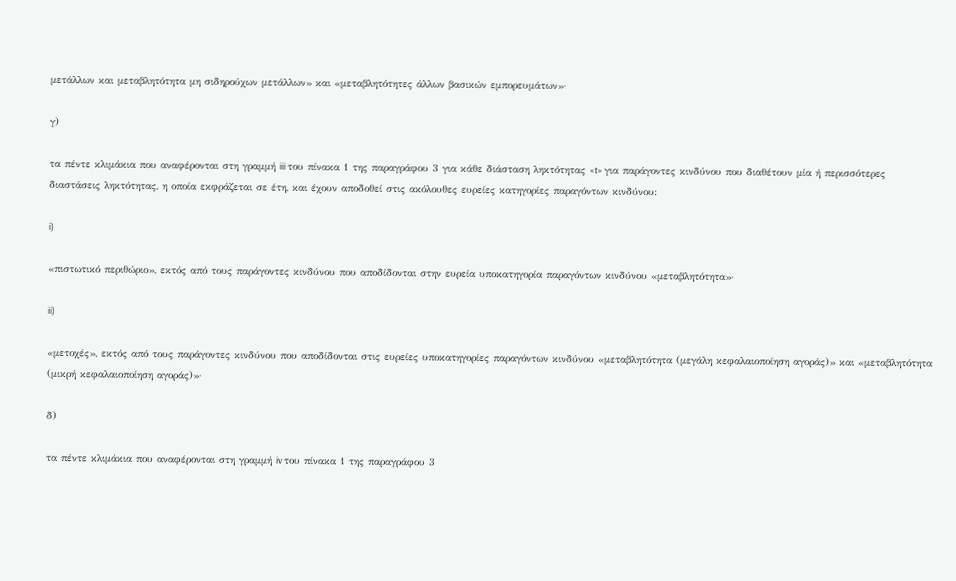μετάλλων και μεταβλητότητα μη σιδηρούχων μετάλλων» και «μεταβλητότητες άλλων βασικών εμπορευμάτων»·

γ)

τα πέντε κλιμάκια που αναφέρονται στη γραμμή iii του πίνακα 1 της παραγράφου 3 για κάθε διάσταση ληκτότητας «t» για παράγοντες κινδύνου που διαθέτουν μία ή περισσότερες διαστάσεις ληκτότητας, η οποία εκφράζεται σε έτη, και έχουν αποδοθεί στις ακόλουθες ευρείες κατηγορίες παραγόντων κινδύνου:

i)

«πιστωτικό περιθώριο», εκτός από τους παράγοντες κινδύνου που αποδίδονται στην ευρεία υποκατηγορία παραγόντων κινδύνου «μεταβλητότητα»·

ii)

«μετοχές», εκτός από τους παράγοντες κινδύνου που αποδίδονται στις ευρείες υποκατηγορίες παραγόντων κινδύνου «μεταβλητότητα (μεγάλη κεφαλαιοποίηση αγοράς)» και «μεταβλητότητα (μικρή κεφαλαιοποίηση αγοράς)»·

δ)

τα πέντε κλιμάκια που αναφέρονται στη γραμμή iv του πίνακα 1 της παραγράφου 3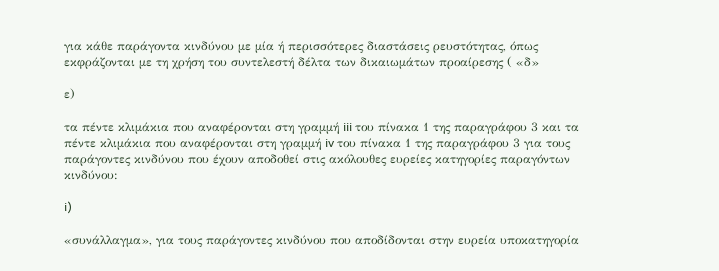για κάθε παράγοντα κινδύνου με μία ή περισσότερες διαστάσεις ρευστότητας, όπως εκφράζονται με τη χρήση του συντελεστή δέλτα των δικαιωμάτων προαίρεσης ( «δ»

ε)

τα πέντε κλιμάκια που αναφέρονται στη γραμμή iii του πίνακα 1 της παραγράφου 3 και τα πέντε κλιμάκια που αναφέρονται στη γραμμή iv του πίνακα 1 της παραγράφου 3 για τους παράγοντες κινδύνου που έχουν αποδοθεί στις ακόλουθες ευρείες κατηγορίες παραγόντων κινδύνου:

i)

«συνάλλαγμα», για τους παράγοντες κινδύνου που αποδίδονται στην ευρεία υποκατηγορία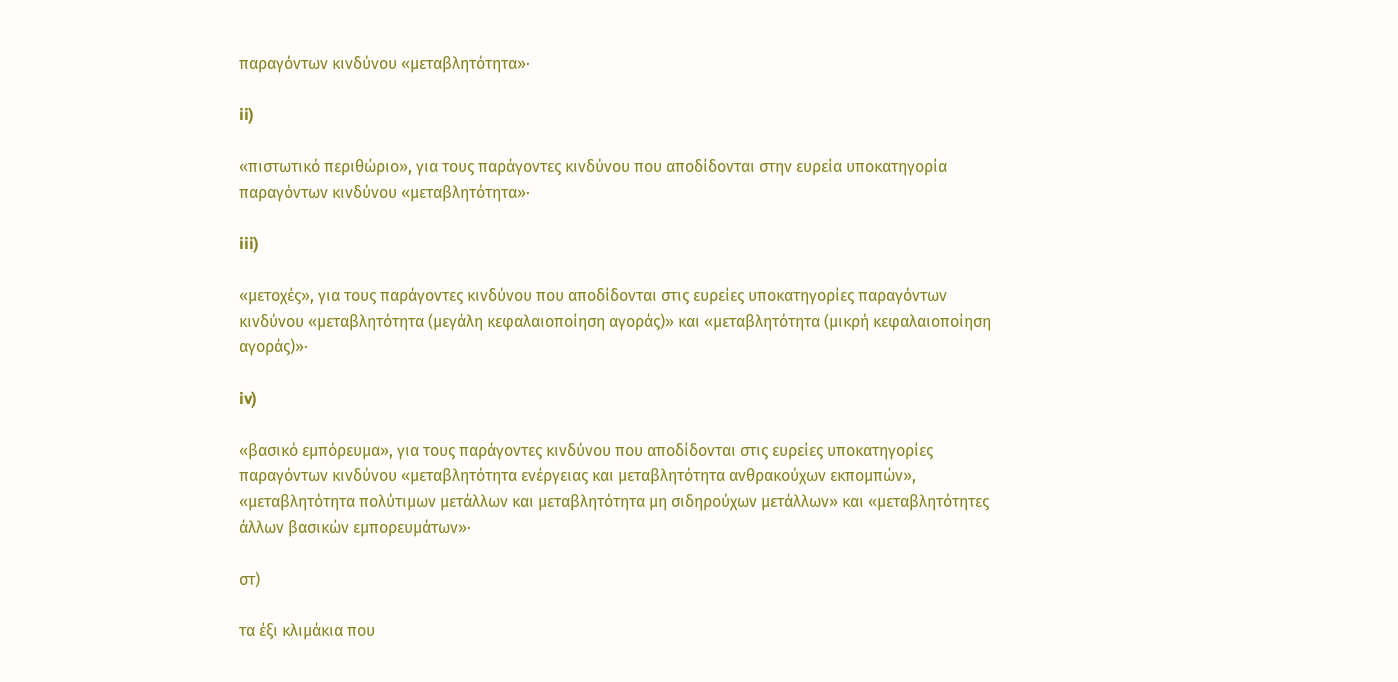παραγόντων κινδύνου «μεταβλητότητα»·

ii)

«πιστωτικό περιθώριο», για τους παράγοντες κινδύνου που αποδίδονται στην ευρεία υποκατηγορία παραγόντων κινδύνου «μεταβλητότητα»·

iii)

«μετοχές», για τους παράγοντες κινδύνου που αποδίδονται στις ευρείες υποκατηγορίες παραγόντων κινδύνου «μεταβλητότητα (μεγάλη κεφαλαιοποίηση αγοράς)» και «μεταβλητότητα (μικρή κεφαλαιοποίηση αγοράς)»·

iv)

«βασικό εμπόρευμα», για τους παράγοντες κινδύνου που αποδίδονται στις ευρείες υποκατηγορίες παραγόντων κινδύνου «μεταβλητότητα ενέργειας και μεταβλητότητα ανθρακούχων εκπομπών», «μεταβλητότητα πολύτιμων μετάλλων και μεταβλητότητα μη σιδηρούχων μετάλλων» και «μεταβλητότητες άλλων βασικών εμπορευμάτων»·

στ)

τα έξι κλιμάκια που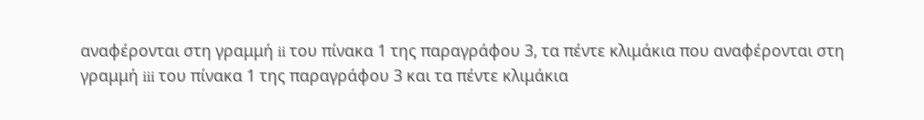αναφέρονται στη γραμμή ii του πίνακα 1 της παραγράφου 3, τα πέντε κλιμάκια που αναφέρονται στη γραμμή iii του πίνακα 1 της παραγράφου 3 και τα πέντε κλιμάκια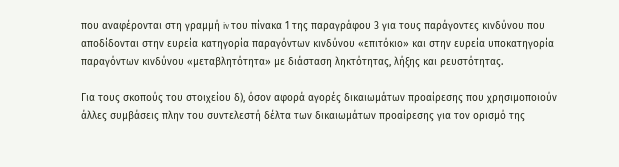που αναφέρονται στη γραμμή iv του πίνακα 1 της παραγράφου 3 για τους παράγοντες κινδύνου που αποδίδονται στην ευρεία κατηγορία παραγόντων κινδύνου «επιτόκιο» και στην ευρεία υποκατηγορία παραγόντων κινδύνου «μεταβλητότητα» με διάσταση ληκτότητας, λήξης και ρευστότητας.

Για τους σκοπούς του στοιχείου δ), όσον αφορά αγορές δικαιωμάτων προαίρεσης που χρησιμοποιούν άλλες συμβάσεις πλην του συντελεστή δέλτα των δικαιωμάτων προαίρεσης για τον ορισμό της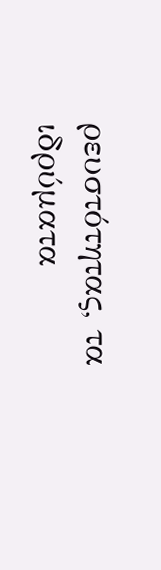ρευστότητας, τα ιδρύματα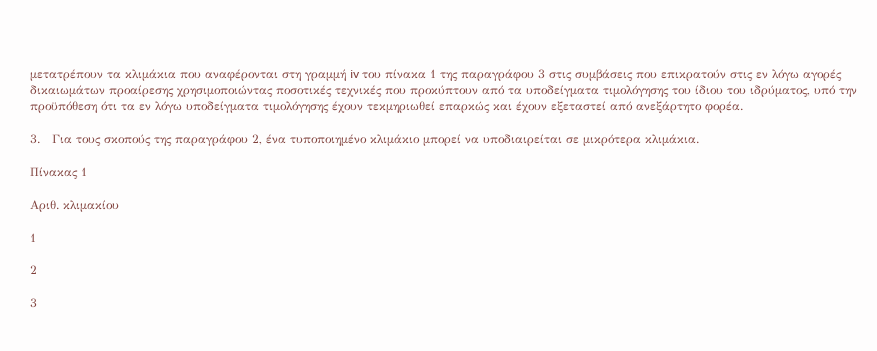μετατρέπουν τα κλιμάκια που αναφέρονται στη γραμμή iv του πίνακα 1 της παραγράφου 3 στις συμβάσεις που επικρατούν στις εν λόγω αγορές δικαιωμάτων προαίρεσης χρησιμοποιώντας ποσοτικές τεχνικές που προκύπτουν από τα υποδείγματα τιμολόγησης του ίδιου του ιδρύματος, υπό την προϋπόθεση ότι τα εν λόγω υποδείγματα τιμολόγησης έχουν τεκμηριωθεί επαρκώς και έχουν εξεταστεί από ανεξάρτητο φορέα.

3.   Για τους σκοπούς της παραγράφου 2, ένα τυποποιημένο κλιμάκιο μπορεί να υποδιαιρείται σε μικρότερα κλιμάκια.

Πίνακας 1

Αριθ. κλιμακίου

1

2

3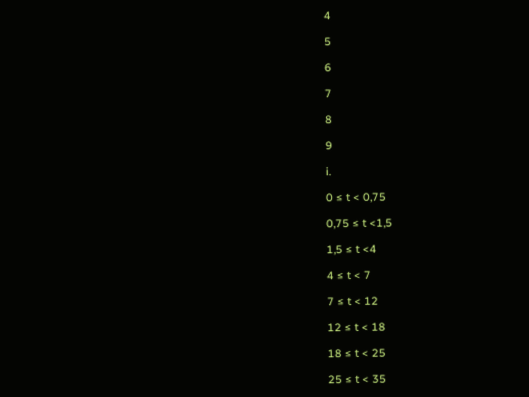4

5

6

7

8

9

i.

0 ≤ t < 0,75

0,75 ≤ t <1,5

1,5 ≤ t <4

4 ≤ t < 7

7 ≤ t < 12

12 ≤ t < 18

18 ≤ t < 25

25 ≤ t < 35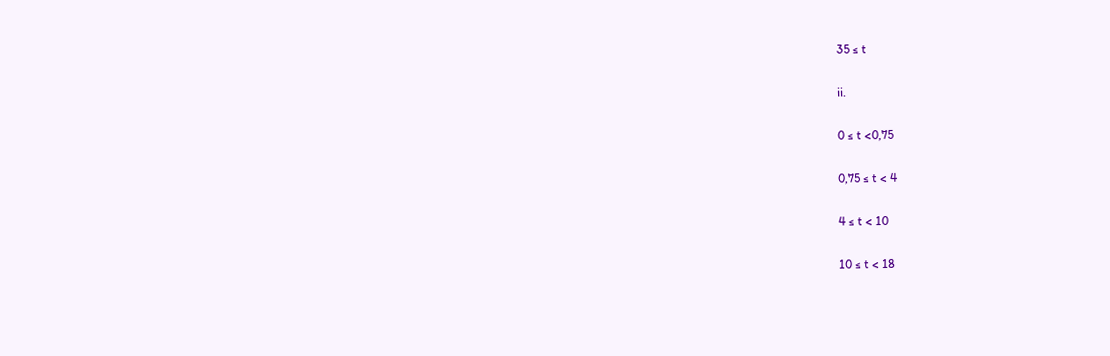35 ≤ t

ii.

0 ≤ t <0,75

0,75 ≤ t < 4

4 ≤ t < 10

10 ≤ t < 18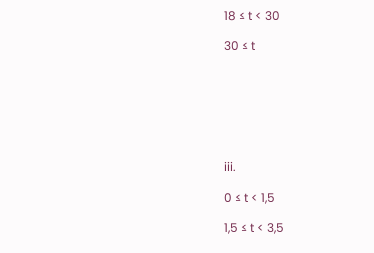18 ≤ t < 30

30 ≤ t







iii.

0 ≤ t < 1,5

1,5 ≤ t < 3,5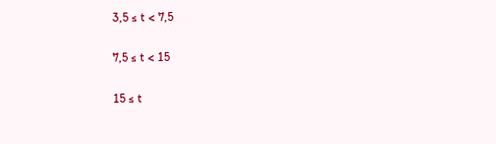3,5 ≤ t < 7,5

7,5 ≤ t < 15

15 ≤ t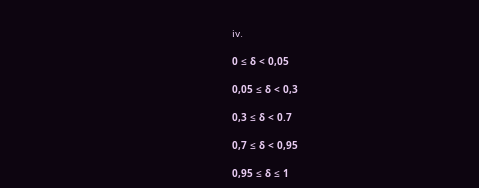iv.

0 ≤ δ < 0,05

0,05 ≤ δ < 0,3

0,3 ≤ δ < 0.7

0,7 ≤ δ < 0,95

0,95 ≤ δ ≤ 1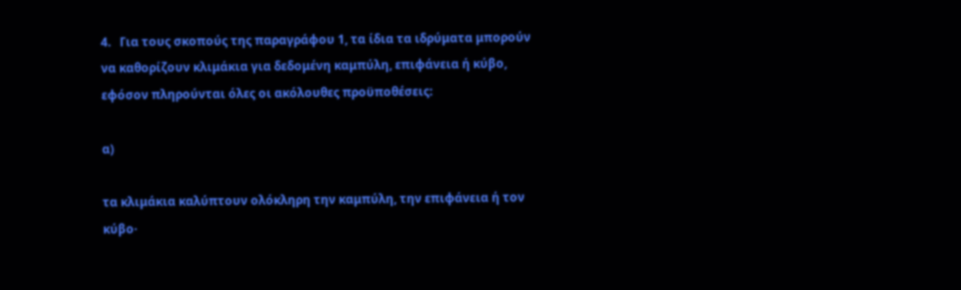4.   Για τους σκοπούς της παραγράφου 1, τα ίδια τα ιδρύματα μπορούν να καθορίζουν κλιμάκια για δεδομένη καμπύλη, επιφάνεια ή κύβο, εφόσον πληρούνται όλες οι ακόλουθες προϋποθέσεις:

α)

τα κλιμάκια καλύπτουν ολόκληρη την καμπύλη, την επιφάνεια ή τον κύβο·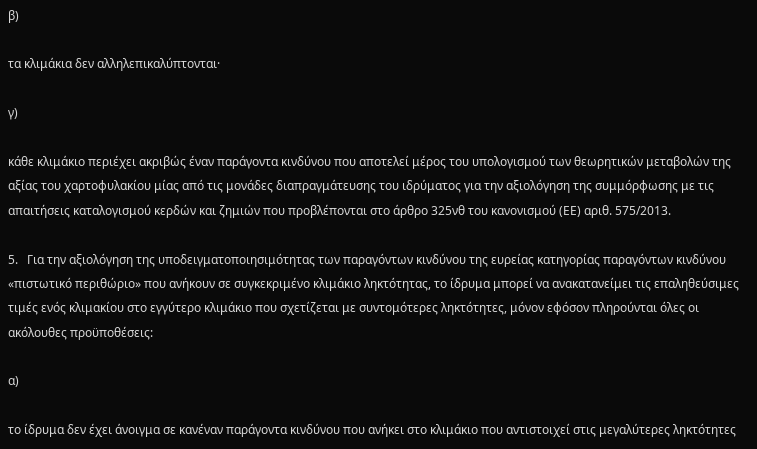β)

τα κλιμάκια δεν αλληλεπικαλύπτονται·

γ)

κάθε κλιμάκιο περιέχει ακριβώς έναν παράγοντα κινδύνου που αποτελεί μέρος του υπολογισμού των θεωρητικών μεταβολών της αξίας του χαρτοφυλακίου μίας από τις μονάδες διαπραγμάτευσης του ιδρύματος για την αξιολόγηση της συμμόρφωσης με τις απαιτήσεις καταλογισμού κερδών και ζημιών που προβλέπονται στο άρθρο 325νθ του κανονισμού (ΕΕ) αριθ. 575/2013.

5.   Για την αξιολόγηση της υποδειγματοποιησιμότητας των παραγόντων κινδύνου της ευρείας κατηγορίας παραγόντων κινδύνου «πιστωτικό περιθώριο» που ανήκουν σε συγκεκριμένο κλιμάκιο ληκτότητας, το ίδρυμα μπορεί να ανακατανείμει τις επαληθεύσιμες τιμές ενός κλιμακίου στο εγγύτερο κλιμάκιο που σχετίζεται με συντομότερες ληκτότητες, μόνον εφόσον πληρούνται όλες οι ακόλουθες προϋποθέσεις:

α)

το ίδρυμα δεν έχει άνοιγμα σε κανέναν παράγοντα κινδύνου που ανήκει στο κλιμάκιο που αντιστοιχεί στις μεγαλύτερες ληκτότητες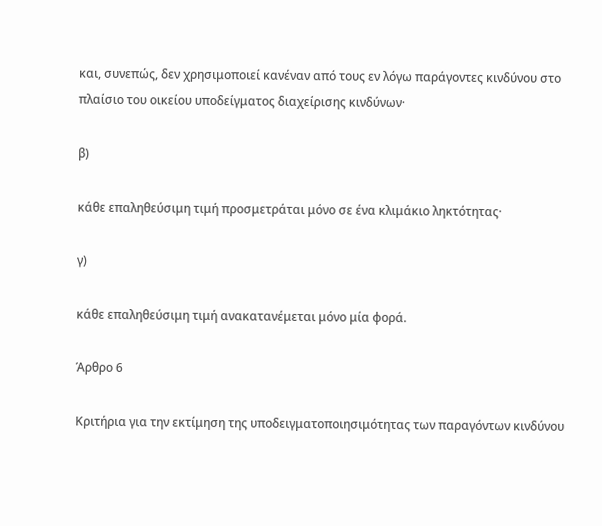και, συνεπώς, δεν χρησιμοποιεί κανέναν από τους εν λόγω παράγοντες κινδύνου στο πλαίσιο του οικείου υποδείγματος διαχείρισης κινδύνων·

β)

κάθε επαληθεύσιμη τιμή προσμετράται μόνο σε ένα κλιμάκιο ληκτότητας·

γ)

κάθε επαληθεύσιμη τιμή ανακατανέμεται μόνο μία φορά.

Άρθρο 6

Κριτήρια για την εκτίμηση της υποδειγματοποιησιμότητας των παραγόντων κινδύνου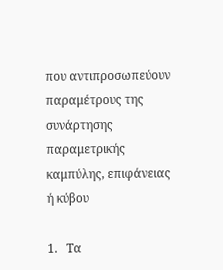που αντιπροσωπεύουν παραμέτρους της συνάρτησης παραμετρικής καμπύλης, επιφάνειας ή κύβου

1.   Τα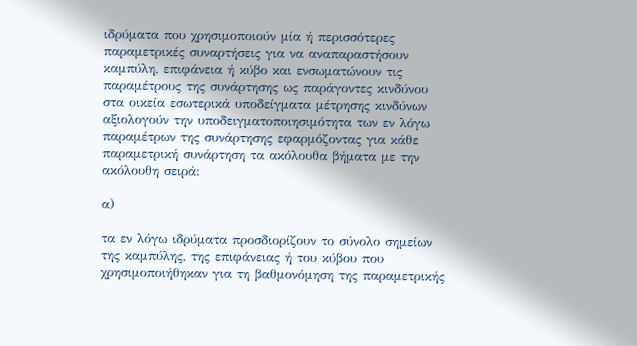ιδρύματα που χρησιμοποιούν μία ή περισσότερες παραμετρικές συναρτήσεις για να αναπαραστήσουν καμπύλη, επιφάνεια ή κύβο και ενσωματώνουν τις παραμέτρους της συνάρτησης ως παράγοντες κινδύνου στα οικεία εσωτερικά υποδείγματα μέτρησης κινδύνων αξιολογούν την υποδειγματοποιησιμότητα των εν λόγω παραμέτρων της συνάρτησης εφαρμόζοντας για κάθε παραμετρική συνάρτηση τα ακόλουθα βήματα με την ακόλουθη σειρά:

α)

τα εν λόγω ιδρύματα προσδιορίζουν το σύνολο σημείων της καμπύλης, της επιφάνειας ή του κύβου που χρησιμοποιήθηκαν για τη βαθμονόμηση της παραμετρικής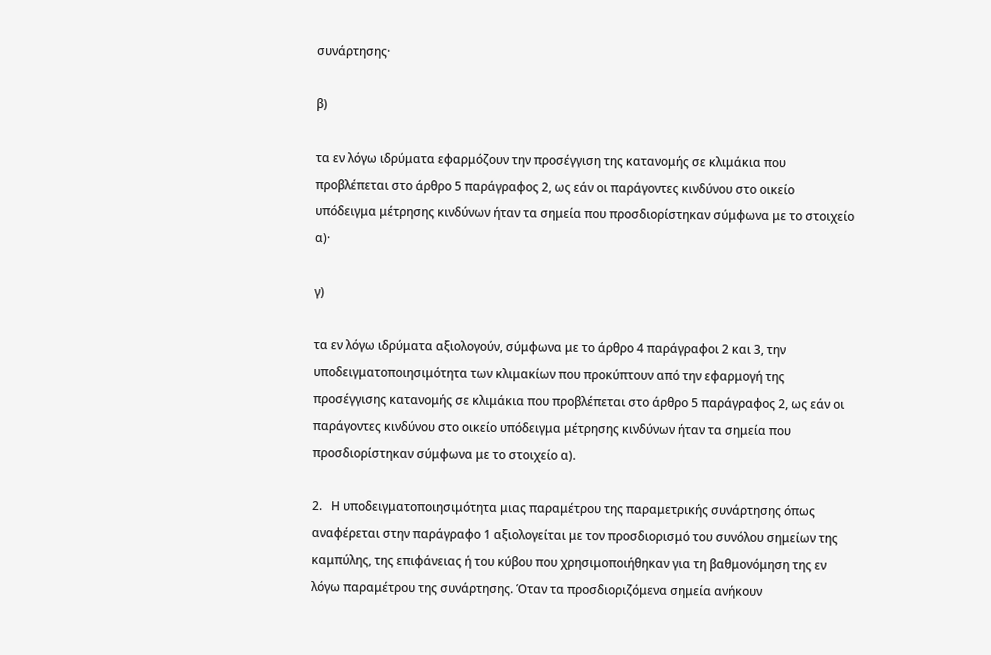συνάρτησης·

β)

τα εν λόγω ιδρύματα εφαρμόζουν την προσέγγιση της κατανομής σε κλιμάκια που προβλέπεται στο άρθρο 5 παράγραφος 2, ως εάν οι παράγοντες κινδύνου στο οικείο υπόδειγμα μέτρησης κινδύνων ήταν τα σημεία που προσδιορίστηκαν σύμφωνα με το στοιχείο α)·

γ)

τα εν λόγω ιδρύματα αξιολογούν, σύμφωνα με το άρθρο 4 παράγραφοι 2 και 3, την υποδειγματοποιησιμότητα των κλιμακίων που προκύπτουν από την εφαρμογή της προσέγγισης κατανομής σε κλιμάκια που προβλέπεται στο άρθρο 5 παράγραφος 2, ως εάν οι παράγοντες κινδύνου στο οικείο υπόδειγμα μέτρησης κινδύνων ήταν τα σημεία που προσδιορίστηκαν σύμφωνα με το στοιχείο α).

2.   Η υποδειγματοποιησιμότητα μιας παραμέτρου της παραμετρικής συνάρτησης όπως αναφέρεται στην παράγραφο 1 αξιολογείται με τον προσδιορισμό του συνόλου σημείων της καμπύλης, της επιφάνειας ή του κύβου που χρησιμοποιήθηκαν για τη βαθμονόμηση της εν λόγω παραμέτρου της συνάρτησης. Όταν τα προσδιοριζόμενα σημεία ανήκουν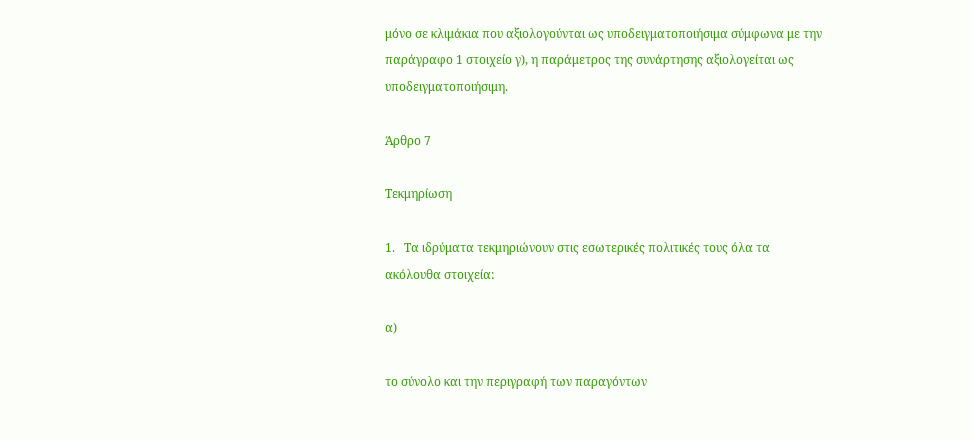μόνο σε κλιμάκια που αξιολογούνται ως υποδειγματοποιήσιμα σύμφωνα με την παράγραφο 1 στοιχείο γ), η παράμετρος της συνάρτησης αξιολογείται ως υποδειγματοποιήσιμη.

Άρθρο 7

Τεκμηρίωση

1.   Τα ιδρύματα τεκμηριώνουν στις εσωτερικές πολιτικές τους όλα τα ακόλουθα στοιχεία:

α)

το σύνολο και την περιγραφή των παραγόντων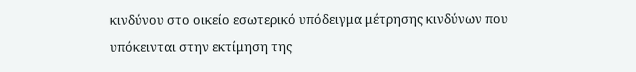κινδύνου στο οικείο εσωτερικό υπόδειγμα μέτρησης κινδύνων που υπόκεινται στην εκτίμηση της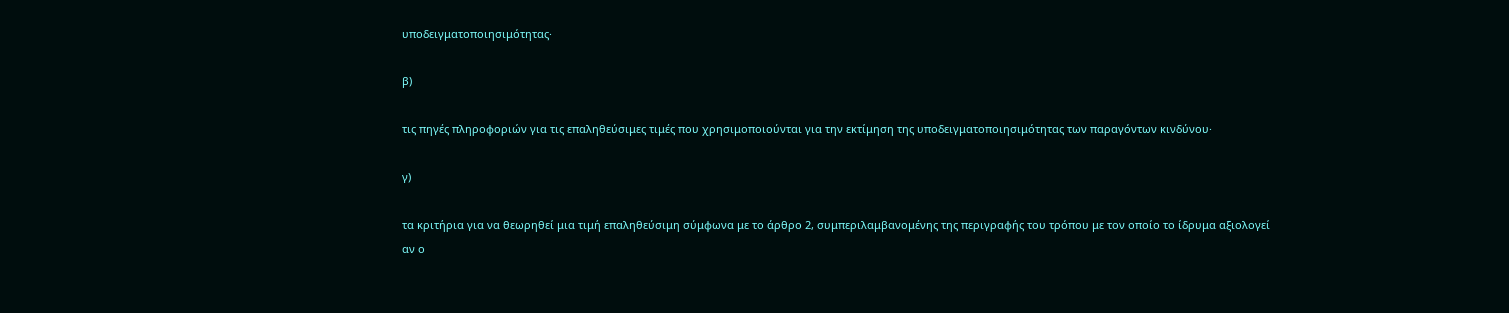υποδειγματοποιησιμότητας·

β)

τις πηγές πληροφοριών για τις επαληθεύσιμες τιμές που χρησιμοποιούνται για την εκτίμηση της υποδειγματοποιησιμότητας των παραγόντων κινδύνου·

γ)

τα κριτήρια για να θεωρηθεί μια τιμή επαληθεύσιμη σύμφωνα με το άρθρο 2, συμπεριλαμβανομένης της περιγραφής του τρόπου με τον οποίο το ίδρυμα αξιολογεί αν ο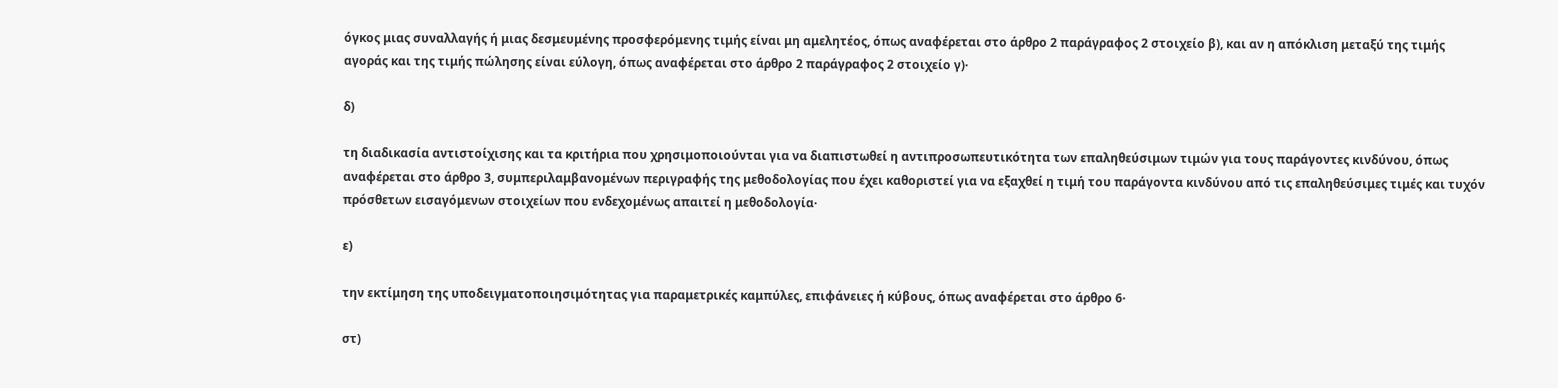όγκος μιας συναλλαγής ή μιας δεσμευμένης προσφερόμενης τιμής είναι μη αμελητέος, όπως αναφέρεται στο άρθρο 2 παράγραφος 2 στοιχείο β), και αν η απόκλιση μεταξύ της τιμής αγοράς και της τιμής πώλησης είναι εύλογη, όπως αναφέρεται στο άρθρο 2 παράγραφος 2 στοιχείο γ)·

δ)

τη διαδικασία αντιστοίχισης και τα κριτήρια που χρησιμοποιούνται για να διαπιστωθεί η αντιπροσωπευτικότητα των επαληθεύσιμων τιμών για τους παράγοντες κινδύνου, όπως αναφέρεται στο άρθρο 3, συμπεριλαμβανομένων περιγραφής της μεθοδολογίας που έχει καθοριστεί για να εξαχθεί η τιμή του παράγοντα κινδύνου από τις επαληθεύσιμες τιμές και τυχόν πρόσθετων εισαγόμενων στοιχείων που ενδεχομένως απαιτεί η μεθοδολογία·

ε)

την εκτίμηση της υποδειγματοποιησιμότητας για παραμετρικές καμπύλες, επιφάνειες ή κύβους, όπως αναφέρεται στο άρθρο 6·

στ)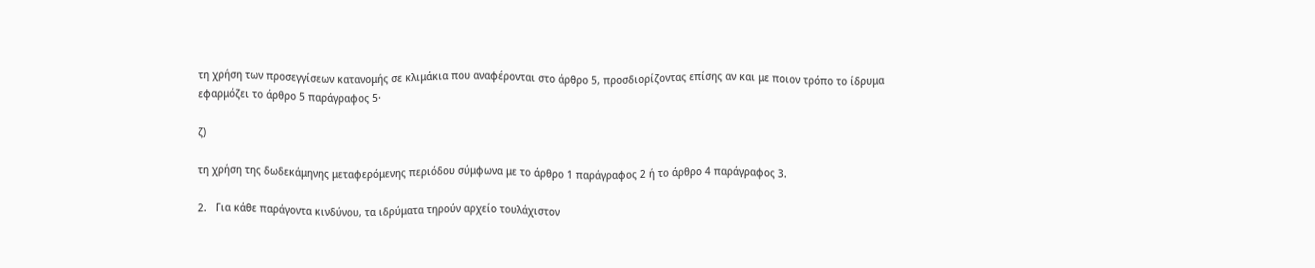τη χρήση των προσεγγίσεων κατανομής σε κλιμάκια που αναφέρονται στο άρθρο 5, προσδιορίζοντας επίσης αν και με ποιον τρόπο το ίδρυμα εφαρμόζει το άρθρο 5 παράγραφος 5·

ζ)

τη χρήση της δωδεκάμηνης μεταφερόμενης περιόδου σύμφωνα με το άρθρο 1 παράγραφος 2 ή το άρθρο 4 παράγραφος 3.

2.   Για κάθε παράγοντα κινδύνου, τα ιδρύματα τηρούν αρχείο τουλάχιστον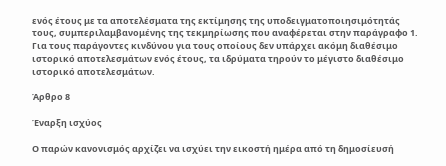ενός έτους με τα αποτελέσματα της εκτίμησης της υποδειγματοποιησιμότητάς τους, συμπεριλαμβανομένης της τεκμηρίωσης που αναφέρεται στην παράγραφο 1. Για τους παράγοντες κινδύνου για τους οποίους δεν υπάρχει ακόμη διαθέσιμο ιστορικό αποτελεσμάτων ενός έτους, τα ιδρύματα τηρούν το μέγιστο διαθέσιμο ιστορικό αποτελεσμάτων.

Άρθρο 8

Έναρξη ισχύος

Ο παρών κανονισμός αρχίζει να ισχύει την εικοστή ημέρα από τη δημοσίευσή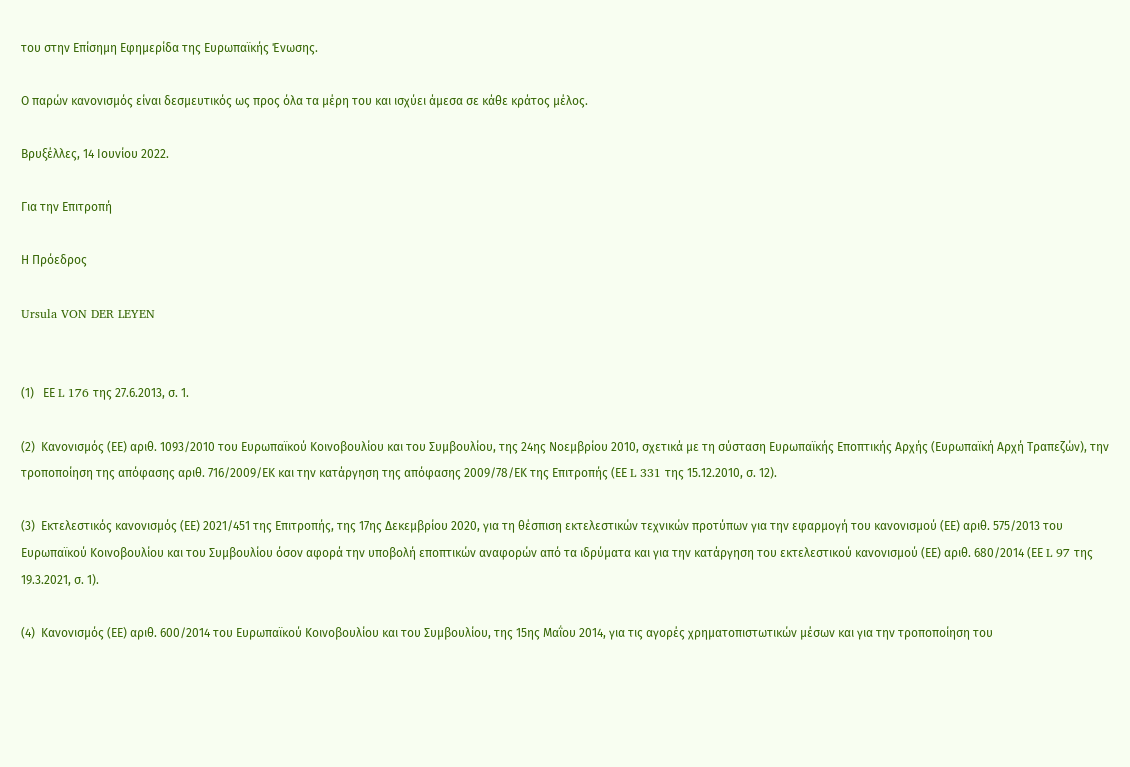του στην Επίσημη Εφημερίδα της Ευρωπαϊκής Ένωσης.

Ο παρών κανονισμός είναι δεσμευτικός ως προς όλα τα μέρη του και ισχύει άμεσα σε κάθε κράτος μέλος.

Βρυξέλλες, 14 Ιουνίου 2022.

Για την Επιτροπή

Η Πρόεδρος

Ursula VON DER LEYEN


(1)   ΕΕ L 176 της 27.6.2013, σ. 1.

(2)  Κανονισμός (ΕΕ) αριθ. 1093/2010 του Ευρωπαϊκού Κοινοβουλίου και του Συμβουλίου, της 24ης Νοεμβρίου 2010, σχετικά με τη σύσταση Ευρωπαϊκής Εποπτικής Αρχής (Ευρωπαϊκή Αρχή Τραπεζών), την τροποποίηση της απόφασης αριθ. 716/2009/ΕΚ και την κατάργηση της απόφασης 2009/78/ΕΚ της Επιτροπής (ΕΕ L 331 της 15.12.2010, σ. 12).

(3)  Εκτελεστικός κανονισμός (ΕΕ) 2021/451 της Επιτροπής, της 17ης Δεκεμβρίου 2020, για τη θέσπιση εκτελεστικών τεχνικών προτύπων για την εφαρμογή του κανονισμού (ΕΕ) αριθ. 575/2013 του Ευρωπαϊκού Κοινοβουλίου και του Συμβουλίου όσον αφορά την υποβολή εποπτικών αναφορών από τα ιδρύματα και για την κατάργηση του εκτελεστικού κανονισμού (ΕΕ) αριθ. 680/2014 (ΕΕ L 97 της 19.3.2021, σ. 1).

(4)  Κανονισμός (ΕΕ) αριθ. 600/2014 του Ευρωπαϊκού Κοινοβουλίου και του Συμβουλίου, της 15ης Μαΐου 2014, για τις αγορές χρηματοπιστωτικών μέσων και για την τροποποίηση του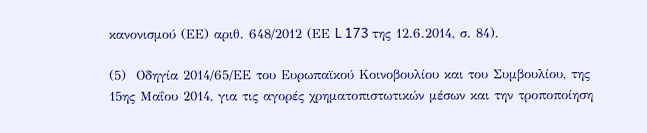κανονισμού (ΕΕ) αριθ. 648/2012 (ΕΕ L 173 της 12.6.2014, σ. 84).

(5)  Οδηγία 2014/65/ΕΕ του Ευρωπαϊκού Κοινοβουλίου και του Συμβουλίου, της 15ης Μαΐου 2014, για τις αγορές χρηματοπιστωτικών μέσων και την τροποποίηση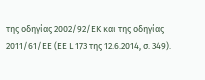της οδηγίας 2002/92/ΕΚ και της οδηγίας 2011/61/ΕΕ (ΕΕ L 173 της 12.6.2014, σ. 349).